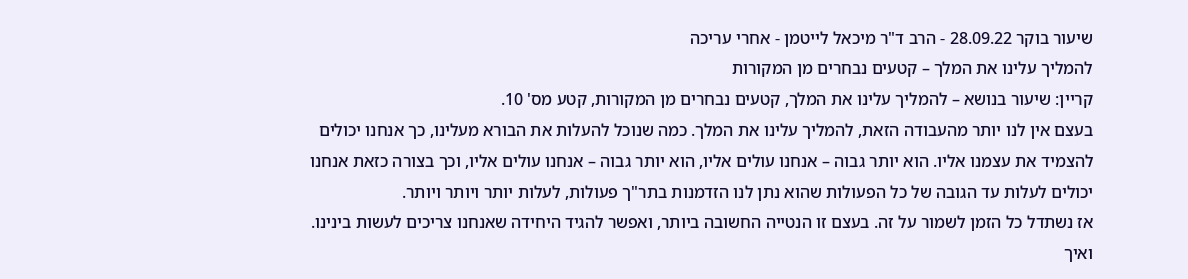שיעור בוקר 28.09.22 - הרב ד"ר מיכאל לייטמן - אחרי עריכה
להמליך עלינו את המלך – קטעים נבחרים מן המקורות
קריין: שיעור בנושא – להמליך עלינו את המלך, קטעים נבחרים מן המקורות, קטע מס' 10.
בעצם אין לנו יותר מהעבודה הזאת, להמליך עלינו את המלך. כמה שנוכל להעלות את הבורא מעלינו, כך אנחנו יכולים להצמיד את עצמנו אליו. הוא יותר גבוה – אנחנו עולים אליו, הוא יותר גבוה – אנחנו עולים אליו, וכך בצורה כזאת אנחנו יכולים לעלות עד הגובה של כל הפעולות שהוא נתן לנו הזדמנות בתר"ך פעולות, לעלות יותר ויותר ויותר.
אז נשתדל כל הזמן לשמור על זה. בעצם זו הנטייה החשובה ביותר, ואפשר להגיד היחידה שאנחנו צריכים לעשות בינינו. ואיך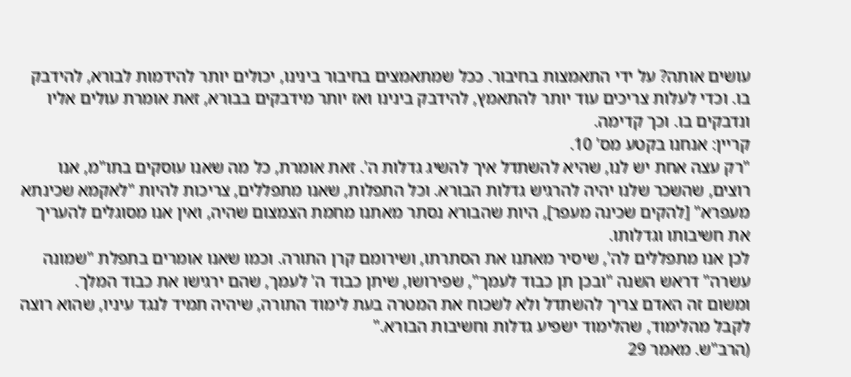עושים אותה? על ידי התאמצות בחיבור. ככל שמתאמצים בחיבור בינינו, יכולים יותר להידמות לבורא, להידבק בו. וכדי לעלות צריכים עוד יותר להתאמץ, להידבק בינינו ואז יותר מידבקים בבורא, זאת אומרת עולים אליו ונדבקים בו. וכך קדימה.
קריין: אנחנו בקטע מס' 10.
"רק עצה אחת יש לנו, שהיא להשתדל איך להשיג גדלות ה'. זאת אומרת, כל מה שאנו עוסקים בתו"מ, אנו רוצים, שהשכר שלנו יהיה להרגיש גדלות הבורא. וכל התפלות, שאנו מתפללים, צריכות להיות "לאקמא שכינתא מעפרא" [להקים שכינה מעפר], היות שהבורא נסתר מאתנו מחמת הצמצום שהיה, ואין אנו מסוגלים להעריך את חשיבותו וגדלותו.
לכן אנו מתפללים לה', שיסיר מאתנו את הסתרתו, ושירומם קרן התורה. וכמו שאנו אומרים בתפלת "שמונה עשרה" דראש השנה "ובכן תן כבוד לעמך", שפירושו, שיתן כבוד ה' לעמך, שהם ירגישו את כבוד המלך.
ומשום זה האדם צריך להשתדל ולא לשכוח את המטרה בעת לימוד התורה, שיהיה תמיד לנגד עיניו, שהוא רוצה לקבל מהלימוד, שהלימוד ישפיע גדלות וחשיבות הבורא."
(הרב"ש. מאמר 29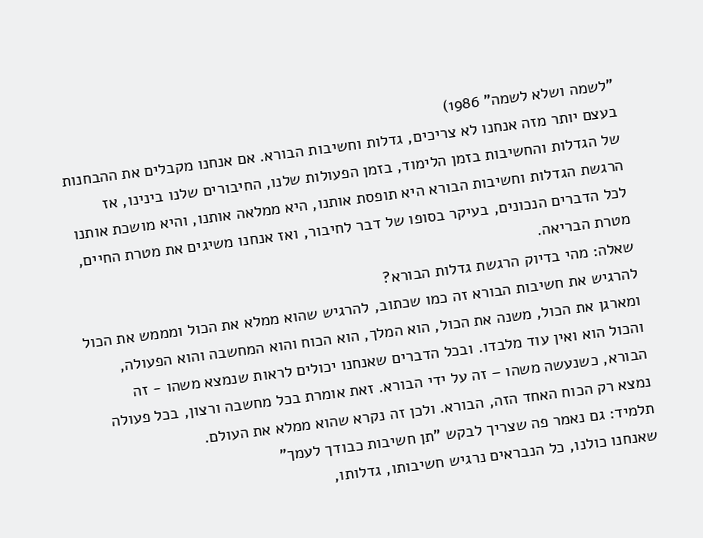"לשמה ושלא לשמה" 1986)
בעצם יותר מזה אנחנו לא צריכים, גדלות וחשיבות הבורא. אם אנחנו מקבלים את ההבחנות של הגדלות והחשיבות בזמן הלימוד, בזמן הפעולות שלנו, החיבורים שלנו בינינו, אז הרגשת הגדלות וחשיבות הבורא היא תופסת אותנו, היא ממלאה אותנו, והיא מושכת אותנו לכל הדברים הנכונים, בעיקר בסופו של דבר לחיבור, ואז אנחנו משיגים את מטרת החיים, מטרת הבריאה.
שאלה: מהי בדיוק הרגשת גדלות הבורא?
להרגיש את חשיבות הבורא זה כמו שכתוב, להרגיש שהוא ממלא את הכול ומממש את הכול ומארגן את הכול, משנה את הכול, הוא המלך, הוא הכוח והוא המחשבה והוא הפעולה, והכול הוא ואין עוד מלבדו. ובכל הדברים שאנחנו יכולים לראות שנמצא משהו - זה הבורא, כשנעשה משהו – זה על ידי הבורא. זאת אומרת בכל מחשבה ורצון, בכל פעולה נמצא רק הכוח האחד הזה, הבורא. ולכן זה נקרא שהוא ממלא את העולם.
תלמיד: גם נאמר פה שצריך לבקש "תן חשיבות כבודך לעמך"
שאנחנו כולנו, כל הנבראים נרגיש חשיבותו, גדלותו,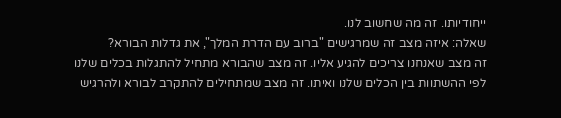ייחודיותו. זה מה שחשוב לנו.
שאלה: איזה מצב זה שמרגישים "ברוב עם הדרת המלך", את גדלות הבורא?
זה מצב שאנחנו צריכים להגיע אליו. זה מצב שהבורא מתחיל להתגלות בכלים שלנו לפי ההשתוות בין הכלים שלנו ואיתו. זה מצב שמתחילים להתקרב לבורא ולהרגיש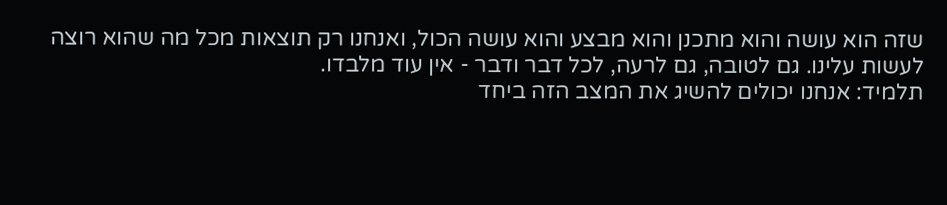שזה הוא עושה והוא מתכנן והוא מבצע והוא עושה הכול, ואנחנו רק תוצאות מכל מה שהוא רוצה לעשות עלינו. גם לטובה, גם לרעה, לכל דבר ודבר - אין עוד מלבדו.
תלמיד: אנחנו יכולים להשיג את המצב הזה ביחד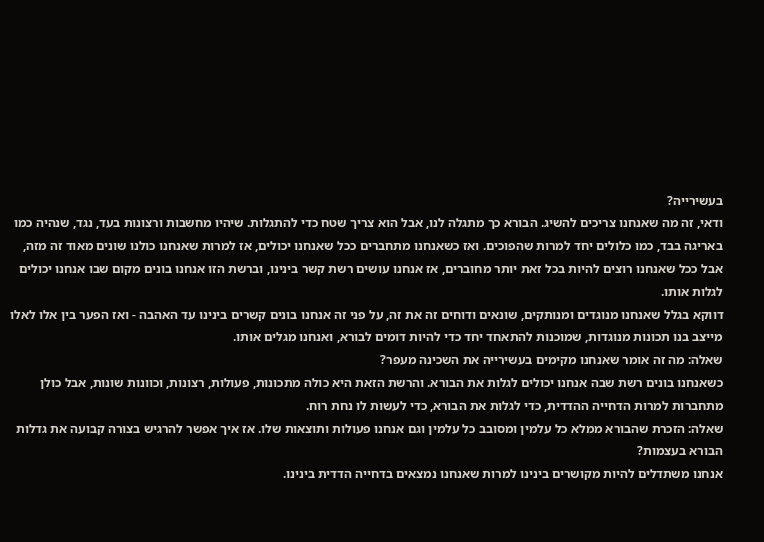בעשירייה?
ודאי, זה מה שאנחנו צריכים להשיג. הבורא כך מתגלה לנו, אבל הוא צריך שטח כדי להתגלות. שיהיו מחשבות ורצונות בעד, נגד, שנהיה כמו באריגה בבד, כמו כלולים יחד למרות שהפוכים. ואז כשאנחנו מתחברים ככל שאנחנו יכולים, אז למרות שאנחנו כולנו שונים מאוד זה מזה, אבל ככל שאנחנו רוצים להיות בכל זאת יותר מחוברים, אז אנחנו עושים רשת קשר בינינו, וברשת הזו אנחנו בונים מקום שבו אנחנו יכולים לגלות אותו.
דווקא בגלל שאנחנו מנוגדים ומנותקים, שונאים ודוחים זה את זה, על פני זה אנחנו בונים קשרים בינינו עד האהבה - ואז הפער בין אלו לאלו מייצב בנו תכונות מנוגדות, שמוכנות להתאחד יחד כדי להיות דומים לבורא, ואנחנו מגלים אותו.
שאלה: מה זה אומר שאנחנו מקימים בעשירייה את השכינה מעפר?
כשאנחנו בונים רשת שבה אנחנו יכולים לגלות את הבורא. והרשת הזאת היא כולה מתכונות, פעולות, רצונות, וכוונות שונות, אבל כולן מתחברות למרות הדחייה ההדדית, כדי לגלות את הבורא, כדי לעשות לו נחת רוח.
שאלה: הזכרת שהבורא ממלא כל עלמין ומסובב כל עלמין וגם אנחנו פעולות ותוצאות שלו. אז איך אפשר להרגיש בצורה קבועה את גדלות הבורא בעצמות?
אנחנו משתדלים להיות מקושרים בינינו למרות שאנחנו נמצאים בדחייה הדדית בינינו.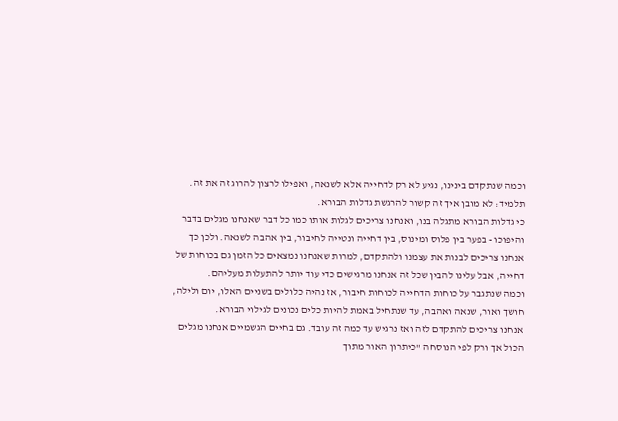וכמה שנתקדם בינינו, נגיע לא רק לדחייה אלא לשנאה, ואפילו לרצון להרוג זה את זה.
תלמיד: לא מובן איך זה קשור להרגשת גדלות הבורא.
כי גדלות הבורא מתגלה בנו, ואנחנו צריכים לגלות אותו כמו כל דבר שאנחנו מגלים בדבר והיפוכו - בפער בין פלוס ומינוס, בין דחייה ונטייה לחיבור, בין אהבה לשנאה. ולכן כך אנחנו צריכים לבנות את עצמנו ולהתקדם, למרות שאנחנו נמצאים כל הזמן גם בכוחות של דחייה, אבל עלינו להבין שכל זה אנחנו מרגישים כדי עוד יותר להתעלות מעליהם.
וכמה שנתגבר על כוחות הדחייה לכוחות חיבור, אז נהיה כלולים בשניים האלו, יום ולילה, חושך ואור, שנאה ואהבה, עד שנתחיל באמת להיות כלים נכונים לגילוי הבורא.
אנחנו צריכים להתקדם לזה ואז נרגיש עד כמה זה עובד. גם בחיים הגשמיים אנחנו מגלים הכול אך ורק לפי הנוסחה "כיתרון האור מתוך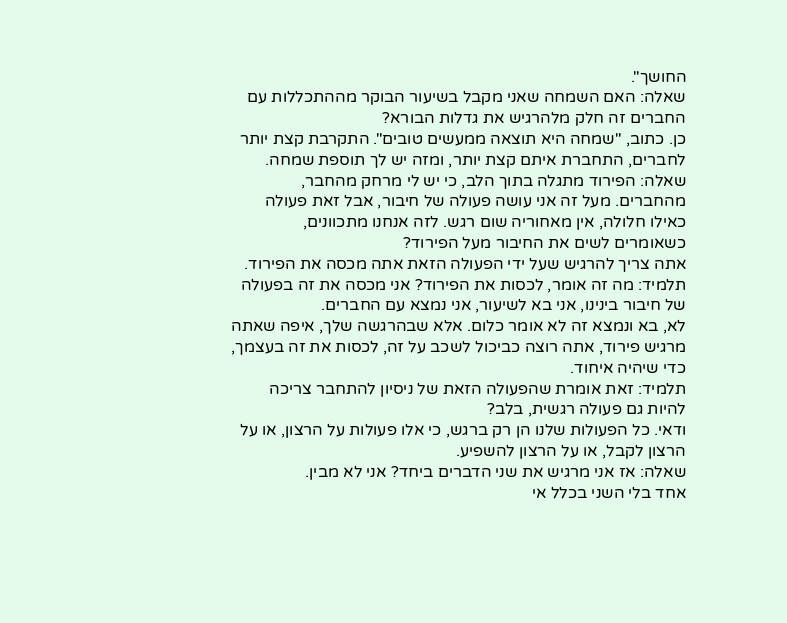החושך".
שאלה: האם השמחה שאני מקבל בשיעור הבוקר מההתכללות עם החברים זה חלק מלהרגיש את גדלות הבורא?
כן. כתוב, "שמחה היא תוצאה ממעשים טובים". התקרבת קצת יותר לחברים, התחברת איתם קצת יותר, ומזה יש לך תוספת שמחה.
שאלה: הפירוד מתגלה בתוך הלב, כי יש לי מרחק מהחבר, מהחברים. מעל זה אני עושה פעולה של חיבור, אבל זאת פעולה כאילו חלולה, אין מאחוריה שום רגש. לזה אנחנו מתכוונים, כשאומרים לשים את החיבור מעל הפירוד?
אתה צריך להרגיש שעל ידי הפעולה הזאת אתה מכסה את הפירוד.
תלמיד: מה זה אומר, לכסות את הפירוד? אני מכסה את זה בפעולה של חיבור בינינו, אני בא לשיעור, אני נמצא עם החברים.
לא, בא ונמצא זה לא אומר כלום. אלא שבהרגשה שלך, איפה שאתה מרגיש פירוד, אתה רוצה כביכול לשכב על זה, לכסות את זה בעצמך, כדי שיהיה איחוד.
תלמיד: זאת אומרת שהפעולה הזאת של ניסיון להתחבר צריכה להיות גם פעולה רגשית, בלב?
ודאי. כל הפעולות שלנו הן רק ברגש, כי אלו פעולות על הרצון, או על הרצון לקבל, או על הרצון להשפיע.
שאלה: אז אני מרגיש את שני הדברים ביחד? אני לא מבין.
אחד בלי השני בכלל אי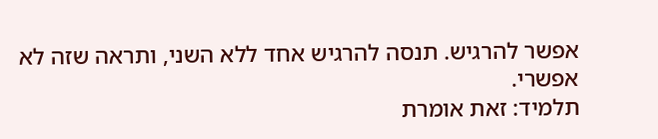אפשר להרגיש. תנסה להרגיש אחד ללא השני, ותראה שזה לא אפשרי.
תלמיד: זאת אומרת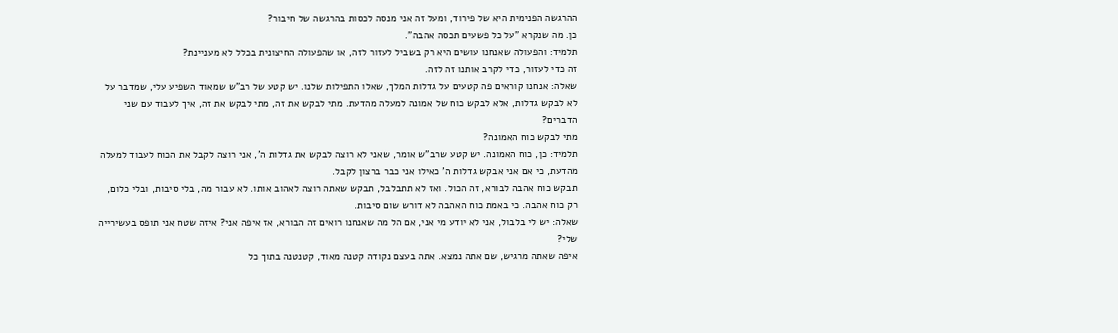ההרגשה הפנימית היא של פירוד, ומעל זה אני מנסה לכסות בהרגשה של חיבור?
כן. מה שנקרא "על כל פשעים תכסה אהבה".
תלמיד: והפעולה שאנחנו עושים היא רק בשביל לעזור לזה, או שהפעולה החיצונית בכלל לא מעניינת?
זה כדי לעזור, כדי לקרב אותנו זה לזה.
שאלה: אנחנו קוראים פה קטעים על גדלות המלך, שאלו התפילות שלנו. יש קטע של רב"ש שמאוד השפיע עלי, שמדבר על לא לבקש גדלות, אלא לבקש כוח של אמונה למעלה מהדעת. מתי לבקש את זה, מתי לבקש את זה, איך לעבוד עם שני הדברים?
מתי לבקש כוח האמונה?
תלמיד: כן, כוח האמונה. יש קטע שרב"ש אומר, שאני לא רוצה לבקש את גדלות ה', אני רוצה לקבל את הכוח לעבוד למעלה מהדעת, כי אם אני אבקש גדלות ה' כאילו אני כבר ברצון לקבל.
תבקש כוח אהבה לבורא, זה הכול. ואז לא תתבלבל, תבקש שאתה רוצה לאהוב אותו. לא עבור מה, בלי סיבות, ובלי כלום, רק כוח אהבה. כי באמת כוח האהבה לא דורש שום סיבות.
שאלה: יש לי בלבול, אני לא יודע מי אני, אם הל מה שאנחנו רואים זה הבורא, אז איפה אני? איזה שטח אני תופס בעשירייה שלי?
איפה שאתה מרגיש, שם אתה נמצא. אתה בעצם נקודה קטנה מאוד, קטנטנה בתוך כל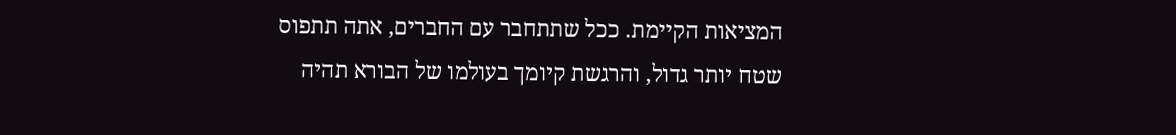המציאות הקיימת. ככל שתתחבר עם החברים, אתה תתפוס שטח יותר גדול, והרגשת קיומך בעולמו של הבורא תהיה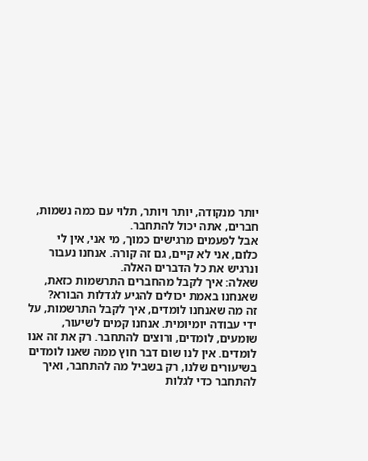יותר מנקודה, יותר ויותר, תלוי עם כמה נשמות, חברים, אתה יכול להתחבר.
אבל לפעמים מרגישים כמוך, מי אני, אין לי כלום, אני לא קיים, גם זה קורה. אנחנו נעבור ונרגיש את כל הדברים האלה.
שאלה: איך לקבל מהחברים התרשמות כזאת, שאנחנו באמת יכולים להגיע לגדלות הבורא?
זה מה שאנחנו לומדים, איך לקבל התרשמות, על ידי עבודה יומיומית. אנחנו קמים לשיעור, שומעים, לומדים, ורוצים להתחבר. רק את זה אנו לומדים. אין לנו שום דבר חוץ ממה שאנו לומדים בשיעורים שלנו, רק בשביל מה להתחבר, ואיך להתחבר כדי לגלות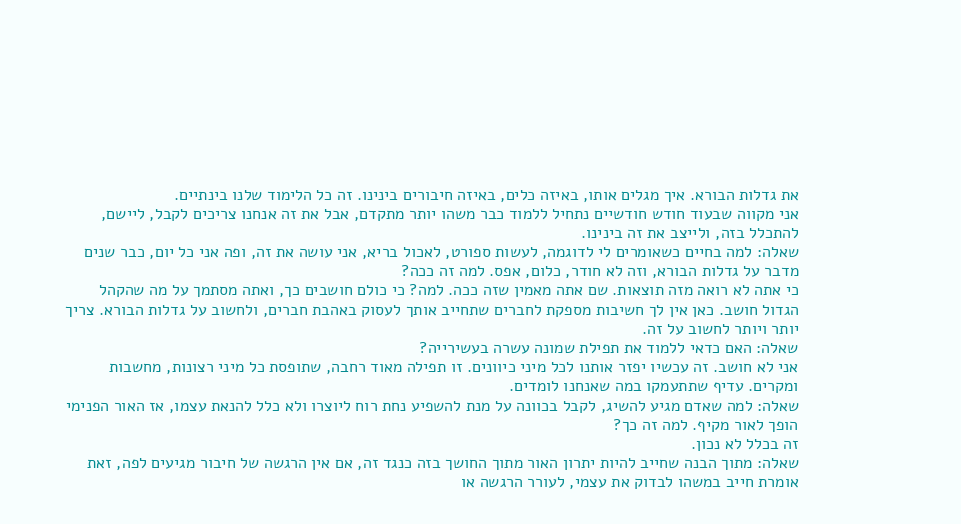את גדלות הבורא. איך מגלים אותו, באיזה כלים, באיזה חיבורים בינינו. זה כל הלימוד שלנו בינתיים.
אני מקווה שבעוד חודש חודשיים נתחיל ללמוד כבר משהו יותר מתקדם, אבל את זה אנחנו צריכים לקבל, ליישם, להתכלל בזה, ולייצב את זה בינינו.
שאלה: למה בחיים כשאומרים לי לדוגמה, לעשות ספורט, לאכול בריא, אני עושה את זה, ופה אני כל יום, כבר שנים מדבר על גדלות הבורא, וזה לא חודר, כלום, אפס. למה זה ככה?
כי אתה לא רואה מזה תוצאות. שם אתה מאמין שזה ככה. למה? כי כולם חושבים כך, ואתה מסתמך על מה שהקהל הגדול חושב. כאן אין לך חשיבות מספקת לחברים שתחייב אותך לעסוק באהבת חברים, ולחשוב על גדלות הבורא. צריך יותר ויותר לחשוב על זה.
שאלה: האם כדאי ללמוד את תפילת שמונה עשרה בעשירייה?
אני לא חושב. זה עכשיו יפזר אותנו לכל מיני כיוונים. זו תפילה מאוד רחבה, שתופסת כל מיני רצונות, מחשבות ומקרים. עדיף שתתעמקו במה שאנחנו לומדים.
שאלה: למה שאדם מגיע להשיג, לקבל בכוונה על מנת להשפיע נחת רוח ליוצרו ולא כלל להנאת עצמו, אז האור הפנימי הופך לאור מקיף. למה זה כך?
זה בכלל לא נכון.
שאלה: מתוך הבנה שחייב להיות יתרון האור מתוך החושך בזה כנגד זה, אם אין הרגשה של חיבור מגיעים לפה, זאת אומרת חייב במשהו לבדוק את עצמי, לעורר הרגשה או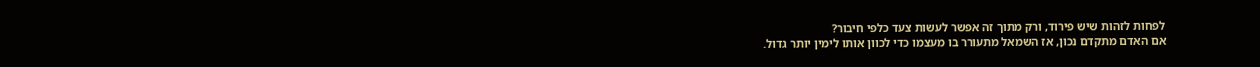לפחות לזהות שיש פירוד, ורק מתוך זה אפשר לעשות צעד כלפי חיבור?
אם האדם מתקדם נכון, אז השמאל מתעורר בו מעצמו כדי לכוון אותו לימין יותר גדול.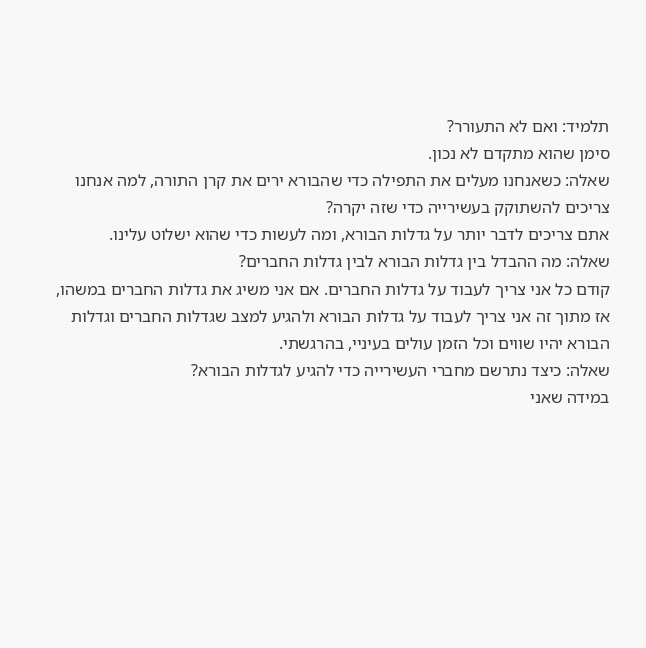תלמיד: ואם לא התעורר?
סימן שהוא מתקדם לא נכון.
שאלה: כשאנחנו מעלים את התפילה כדי שהבורא ירים את קרן התורה, למה אנחנו צריכים להשתוקק בעשירייה כדי שזה יקרה?
אתם צריכים לדבר יותר על גדלות הבורא, ומה לעשות כדי שהוא ישלוט עלינו.
שאלה: מה ההבדל בין גדלות הבורא לבין גדלות החברים?
קודם כל אני צריך לעבוד על גדלות החברים. אם אני משיג את גדלות החברים במשהו, אז מתוך זה אני צריך לעבוד על גדלות הבורא ולהגיע למצב שגדלות החברים וגדלות הבורא יהיו שווים וכל הזמן עולים בעיניי, בהרגשתי.
שאלה: כיצד נתרשם מחברי העשירייה כדי להגיע לגדלות הבורא?
במידה שאני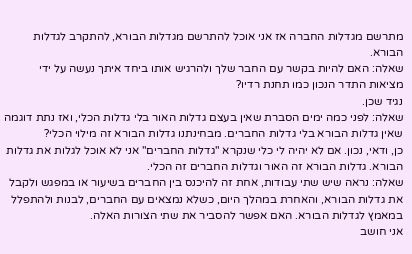מתרשם מגדלות החברה אז אני אוכל להתרשם מגדלות הבורא, להתקרב לגדלות הבורא.
שאלה: האם להיות בקשר עם החבר שלך ולהרגיש אותו ביחד איתך נעשה על ידי מציאות התדר הנכון כמו תחנת רדיו?
נגיד שכן.
שאלה: לפני כמה ימים הסברת שאין בעצם גדלות האור בלי גדלות הכלי, ואז נתת דוגמה שאין גדלות הבורא בלי גדלות החברים. מבחינתנו גדלות הבורא זה מילוי הכלי?
כן, ודאי, נכון. אם לא יהיה לי כלי שנקרא "גדלות החברים" אני לא אוכל לגלות את גדלות הבורא. גדלות הבורא זה האור וגדלות החברים זה הכלי.
שאלה: נראה שיש שתי עבודות, אחת זה להיכנס בין החברים בשיעור או במפגש ולקבל את גדלות הבורא, והאחרת במהלך היום, כשלא נמצאים עם החברים, לבנות ולהתפלל במאמץ לגדלות הבורא. האם אפשר להסביר את שתי הצורות האלה.
אני חושב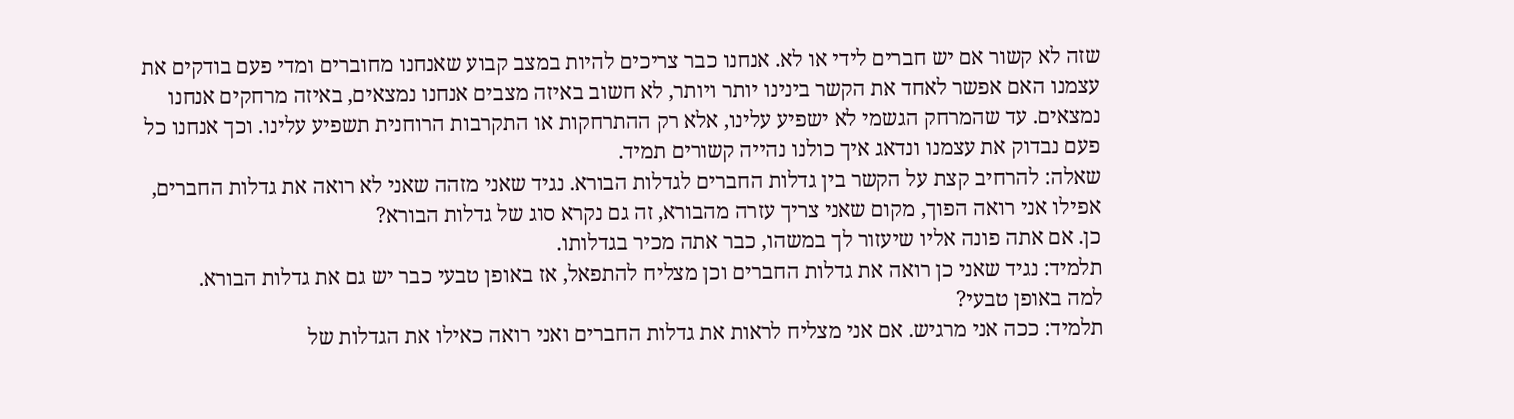שזה לא קשור אם יש חברים לידי או לא. אנחנו כבר צריכים להיות במצב קבוע שאנחנו מחוברים ומדי פעם בודקים את עצמנו האם אפשר לאחד את הקשר בינינו יותר ויותר, לא חשוב באיזה מצבים אנחנו נמצאים, באיזה מרחקים אנחנו נמצאים. עד שהמרחק הגשמי לא ישפיע עלינו, אלא רק ההתרחקות או התקרבות הרוחנית תשפיע עלינו. וכך אנחנו כל פעם נבדוק את עצמנו ונדאג איך כולנו נהייה קשורים תמיד.
שאלה: להרחיב קצת על הקשר בין גדלות החברים לגדלות הבורא. נגיד שאני מזהה שאני לא רואה את גדלות החברים, אפילו אני רואה הפוך, מקום שאני צריך עזרה מהבורא, זה גם נקרא סוג של גדלות הבורא?
כן. אם אתה פונה אליו שיעזור לך במשהו, כבר אתה מכיר בגדלותו.
תלמיד: נגיד שאני כן רואה את גדלות החברים וכן מצליח להתפאל, אז באופן טבעי כבר יש גם את גדלות הבורא.
למה באופן טבעי?
תלמיד: ככה אני מרגיש. אם אני מצליח לראות את גדלות החברים ואני רואה כאילו את הגדלות של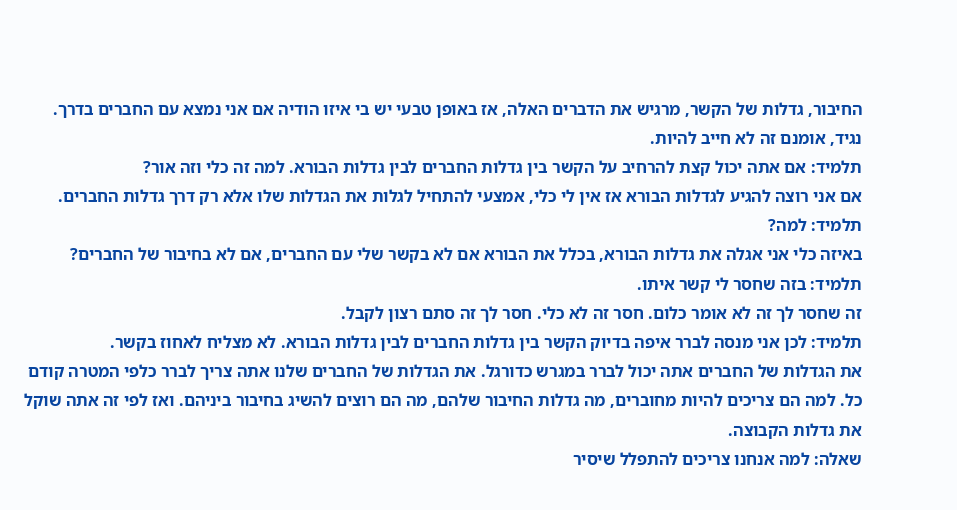החיבור, גדלות של הקשר, מרגיש את הדברים האלה, אז באופן טבעי יש בי איזו הודיה אם אני נמצא עם החברים בדרך.
נגיד, אומנם זה לא חייב להיות.
תלמיד: אם אתה יכול קצת להרחיב על הקשר בין גדלות החברים לבין גדלות הבורא. למה זה כלי וזה אור?
אם אני רוצה להגיע לגדלות הבורא אז אין לי כלי, אמצעי להתחיל לגלות את הגדלות שלו אלא רק דרך גדלות החברים.
תלמיד: למה?
באיזה כלי אני אגלה את גדלות הבורא, בכלל את הבורא אם לא בקשר שלי עם החברים, אם לא בחיבור של החברים?
תלמיד: בזה שחסר לי קשר איתו.
זה שחסר לך זה לא אומר כלום. חסר זה לא כלי. חסר לך זה סתם רצון לקבל.
תלמיד: לכן אני מנסה לברר איפה בדיוק הקשר בין גדלות החברים לבין גדלות הבורא. לא מצליח לאחוז בקשר.
את הגדלות של החברים אתה יכול לברר במגרש כדורגל. את הגדלות של החברים שלנו אתה צריך לברר כלפי המטרה קודם כל. למה הם צריכים להיות מחוברים, מה גדלות החיבור שלהם, מה הם רוצים להשיג בחיבור ביניהם. ואז לפי זה אתה שוקל את גדלות הקבוצה.
שאלה: למה אנחנו צריכים להתפלל שיסיר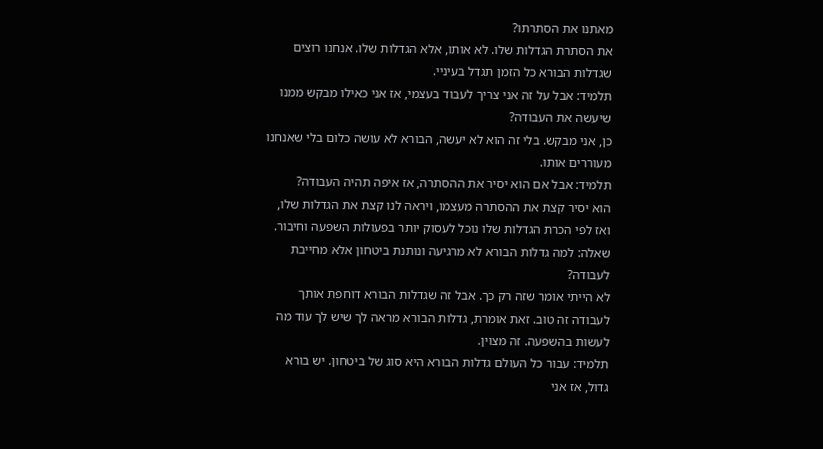מאתנו את הסתרתו?
את הסתרת הגדלות שלו. לא אותו, אלא הגדלות שלו. אנחנו רוצים שגדלות הבורא כל הזמן תגדל בעיניי.
תלמיד: אבל על זה אני צריך לעבוד בעצמי, אז אני כאילו מבקש ממנו שיעשה את העבודה?
כן, אני מבקש. בלי זה הוא לא יעשה, הבורא לא עושה כלום בלי שאנחנו מעוררים אותו.
תלמיד: אבל אם הוא יסיר את ההסתרה, אז איפה תהיה העבודה?
הוא יסיר קצת את ההסתרה מעצמו, ויראה לנו קצת את הגדלות שלו, ואז לפי הכרת הגדלות שלו נוכל לעסוק יותר בפעולות השפעה וחיבור.
שאלה: למה גדלות הבורא לא מרגיעה ונותנת ביטחון אלא מחייבת לעבודה?
לא הייתי אומר שזה רק כך. אבל זה שגדלות הבורא דוחפת אותך לעבודה זה טוב. זאת אומרת, גדלות הבורא מראה לך שיש לך עוד מה לעשות בהשפעה. זה מצוין.
תלמיד: עבור כל העולם גדלות הבורא היא סוג של ביטחון. יש בורא גדול, אז אני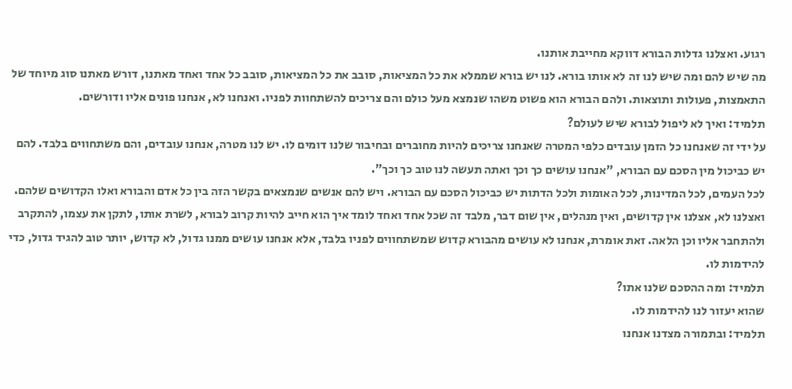רגוע. ואצלנו גדלות הבורא דווקא מחייבת אותנו.
מה שיש להם ומה שיש לנו זה לא אותו בורא. לנו יש בורא שממלא את כל המציאות, סובב את כל המציאות, סובב כל אחד ואחד מאתנו, דורש מאתנו סוג מיוחד של התאמצות, פעולות ותוצאות. ולהם הבורא הוא פשוט משהו שנמצא מעל כולם והם צריכים להשתחוות לפניו. ואנחנו לא, אנחנו פונים אליו ודורשים.
תלמיד: ואיך לא ליפול לבורא שיש לעולם?
על ידי זה שאנחנו כל הזמן עובדים כלפי המטרה שאנחנו צריכים להיות מחוברים ובחיבור שלנו דומים לו. יש לנו מטרה, אנחנו עובדים, והם משתחווים בלבד. להם יש כביכול מין הסכם עם הבורא, "אנחנו עושים כך וכך ואתה תעשה לנו טוב כך וכך".
לכל העמים, לכל המדינות, לכל האומות ולכל הדתות יש כביכול הסכם עם הבורא. ויש להם אנשים שנמצאים בקשר הזה בין כל אדם והבורא ואלו הקדושים שלהם. ואצלנו לא, אצלנו אין קדושים, ואין מנהלים, אין שום דבר, מלבד זה שכל אחד ואחד לומד איך הוא חייב להיות קרוב לבורא, לשרת אותו, לתקן את עצמו, להתקרב ולהתחבר אליו וכן הלאה. זאת אומרת, אנחנו לא עושים מהבורא קדוש שמשתחווים לפניו בלבד, אלא אנחנו עושים ממנו גדול, לא קדוש, יותר טוב להגיד גדול, כדי להידמות לו.
תלמיד: ומה ההסכם שלנו אתו?
שהוא יעזור לנו להידמות לו.
תלמיד: ובתמורה מצדנו אנחנו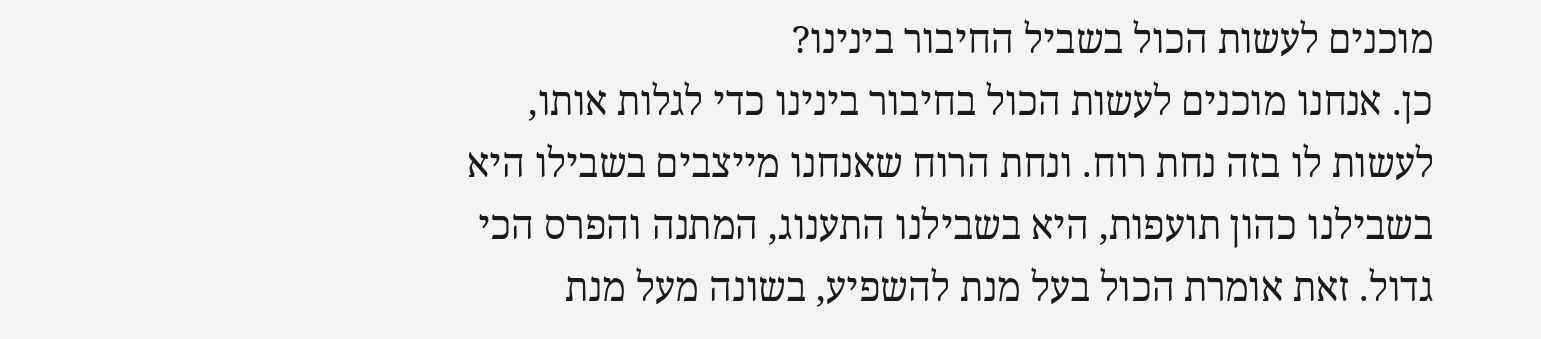מוכנים לעשות הכול בשביל החיבור בינינו?
כן. אנחנו מוכנים לעשות הכול בחיבור בינינו כדי לגלות אותו, לעשות לו בזה נחת רוח. ונחת הרוח שאנחנו מייצבים בשבילו היא בשבילנו כהון תועפות, היא בשבילנו התענוג, המתנה והפרס הכי גדול. זאת אומרת הכול בעל מנת להשפיע, בשונה מעל מנת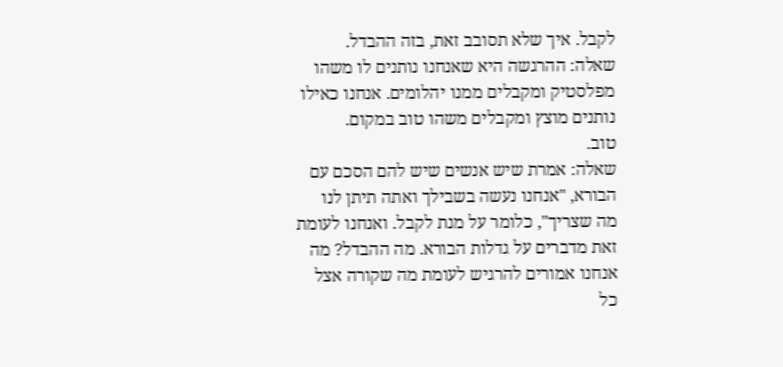לקבל. איך שלא תסובב זאת, בזה ההבדל.
שאלה: ההרגשה היא שאנחנו נותנים לו משהו מפלסטיק ומקבלים ממנו יהלומים. אנחנו כאילו נותנים מוצץ ומקבלים משהו טוב במקום.
טוב.
שאלה: אמרת שיש אנשים שיש להם הסכם עם הבורא, "אנחנו נעשה בשבילך ואתה תיתן לנו מה שצריך", כלומר על מנת לקבל. ואנחנו לעומת זאת מדברים על גדלות הבורא. מה ההבדל? מה אנחנו אמורים להרגיש לעומת מה שקורה אצל כל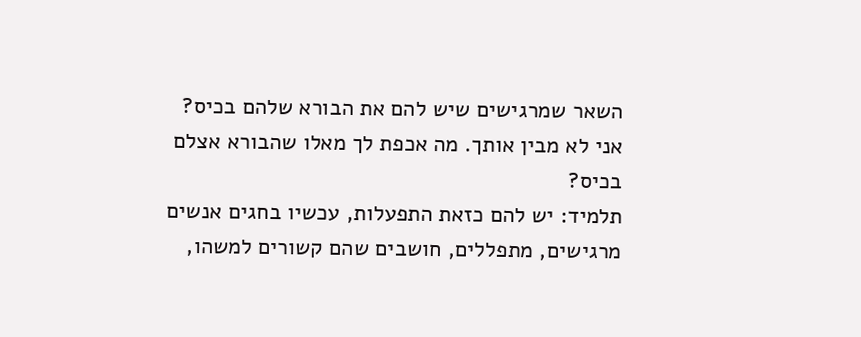השאר שמרגישים שיש להם את הבורא שלהם בכיס?
אני לא מבין אותך. מה אכפת לך מאלו שהבורא אצלם בכיס?
תלמיד: יש להם כזאת התפעלות, עכשיו בחגים אנשים מרגישים, מתפללים, חושבים שהם קשורים למשהו,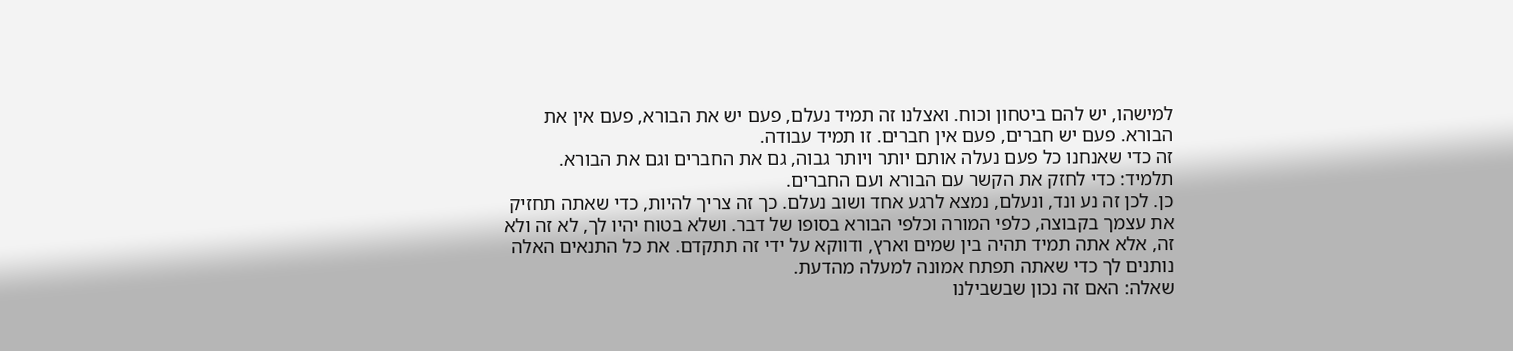למישהו, יש להם ביטחון וכוח. ואצלנו זה תמיד נעלם, פעם יש את הבורא, פעם אין את הבורא. פעם יש חברים, פעם אין חברים. זו תמיד עבודה.
זה כדי שאנחנו כל פעם נעלה אותם יותר ויותר גבוה, גם את החברים וגם את הבורא.
תלמיד: כדי לחזק את הקשר עם הבורא ועם החברים.
כן. לכן זה נע ונד, ונעלם, נמצא לרגע אחד ושוב נעלם. כך זה צריך להיות, כדי שאתה תחזיק את עצמך בקבוצה, כלפי המורה וכלפי הבורא בסופו של דבר. ושלא בטוח יהיו לך, לא זה ולא זה, אלא אתה תמיד תהיה בין שמים וארץ, ודווקא על ידי זה תתקדם. את כל התנאים האלה נותנים לך כדי שאתה תפתח אמונה למעלה מהדעת.
שאלה: האם זה נכון שבשבילנו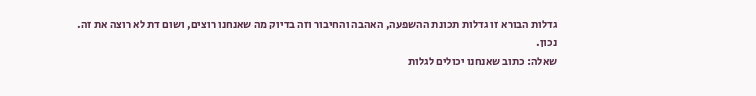גדלות הבורא זו גדלות תכונת ההשפעה, האהבה והחיבור וזה בדיוק מה שאנחנו רוצים, ושום דת לא רוצה את זה.
נכון.
שאלה: כתוב שאנחנו יכולים לגלות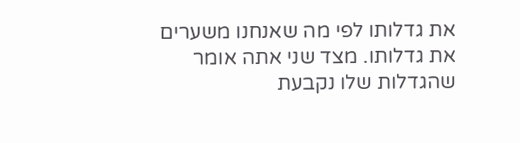את גדלותו לפי מה שאנחנו משערים את גדלותו. מצד שני אתה אומר שהגדלות שלו נקבעת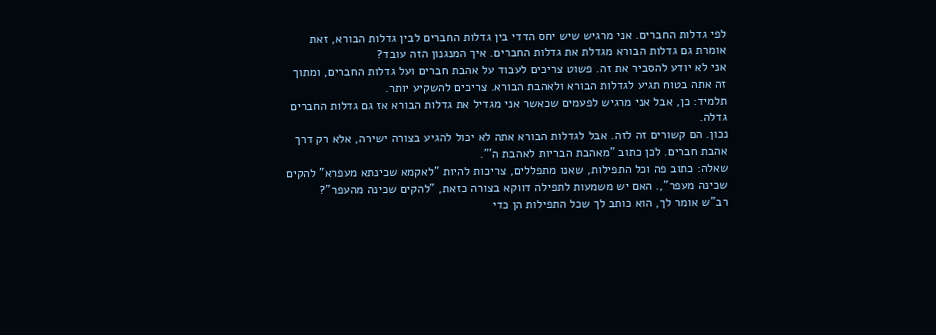לפי גדלות החברים. אני מרגיש שיש יחס הדדי בין גדלות החברים לבין גדלות הבורא, זאת אומרת גם גדלות הבורא מגדלת את גדלות החברים. איך המנגנון הזה עובד?
אני לא יודע להסביר את זה. פשוט צריכים לעבוד על אהבת חברים ועל גדלות החברים, ומתוך זה אתה בטוח תגיע לגדלות הבורא ולאהבת הבורא. צריכים להשקיע יותר.
תלמיד: כן, אבל אני מרגיש לפעמים שכאשר אני מגדיל את גדלות הבורא אז גם גדלות החברים גדלה.
נכון. הם קשורים זה לזה. אבל לגדלות הבורא אתה לא יכול להגיע בצורה ישירה, אלא רק דרך אהבת חברים. לכן כתוב "מאהבת הבריות לאהבת ה'".
שאלה: כתוב פה וכל התפילות, שאנו מתפללים, צריכות להיות "לאקמא שכינתא מעפרא" להקים שכינה מעפר",. האם יש משמעות לתפילה דווקא בצורה כזאת, "להקים שכינה מהעפר"?
רב"ש אומר לך, הוא כותב לך שכל התפילות הן כדי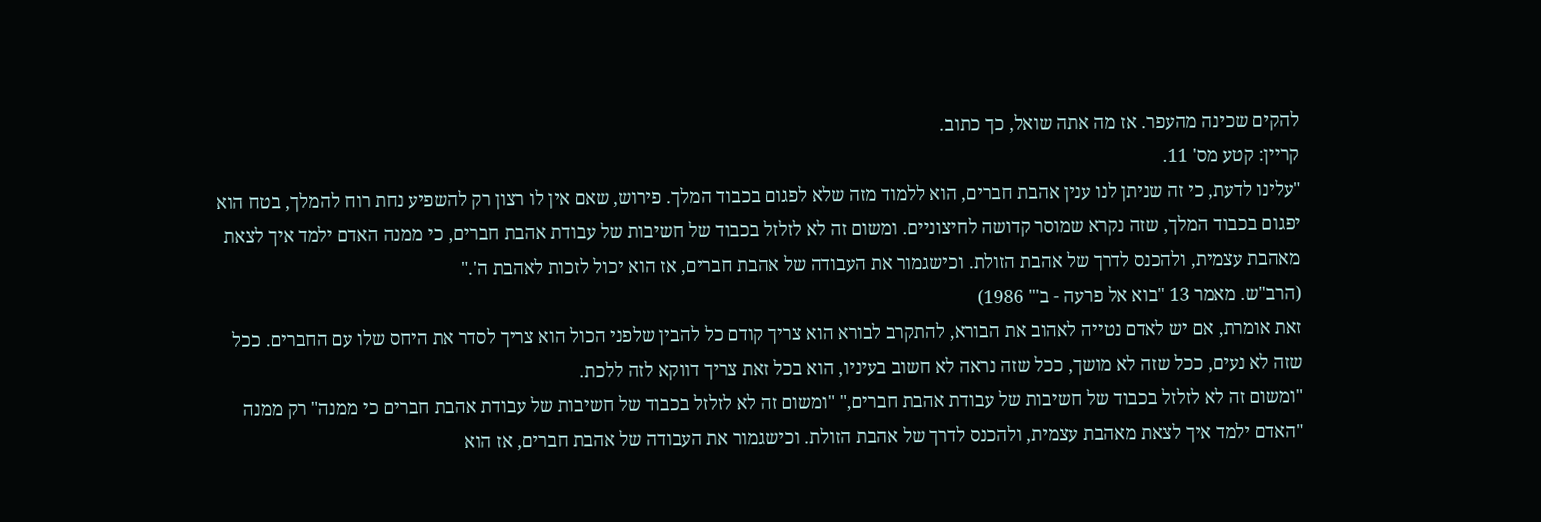להקים שכינה מהעפר. אז מה אתה שואל, כך כתוב.
קריין: קטע מס' 11.
"עלינו לדעת, כי זה שניתן לנו ענין אהבת חברים, הוא ללמוד מזה שלא לפגום בכבוד המלך. פירוש, שאם אין לו רצון רק להשפיע נחת רוח להמלך, בטח הוא יפגום בכבוד המלך, שזה נקרא שמוסר קדושה לחיצוניים. ומשום זה לא לזלזל בכבוד של חשיבות של עבודת אהבת חברים, כי ממנה האדם ילמד איך לצאת מאהבת עצמית, ולהכנס לדרך של אהבת הזולת. וכישגמור את העבודה של אהבת חברים, אז הוא יכול לזכות לאהבת ה'."
(הרב"ש. מאמר 13 "בוא אל פרעה - ב'" 1986)
זאת אומרת, אם יש לאדם נטייה לאהוב את הבורא, להתקרב לבורא הוא צריך קודם כל להבין שלפני הכול הוא צריך לסדר את היחס שלו עם החברים. ככל שזה לא נעים, ככל שזה לא מושך, ככל שזה נראה לא חשוב בעיניו, הוא בכל זאת צריך דווקא לזה ללכת.
"ומשום זה לא לזלזל בכבוד של חשיבות של עבודת אהבת חברים," "ומשום זה לא לזלזל בכבוד של חשיבות של עבודת אהבת חברים כי ממנה" רק ממנה "האדם ילמד איך לצאת מאהבת עצמית, ולהכנס לדרך של אהבת הזולת. וכישגמור את העבודה של אהבת חברים, אז הוא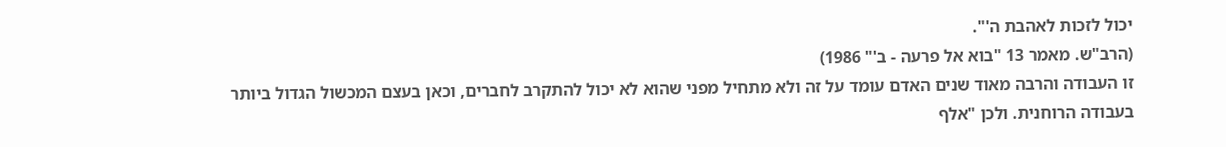יכול לזכות לאהבת ה'".
(הרב"ש. מאמר 13 "בוא אל פרעה - ב'" 1986)
זו העבודה והרבה מאוד שנים האדם עומד על זה ולא מתחיל מפני שהוא לא יכול להתקרב לחברים, וכאן בעצם המכשול הגדול ביותר בעבודה הרוחנית. ולכן "אלף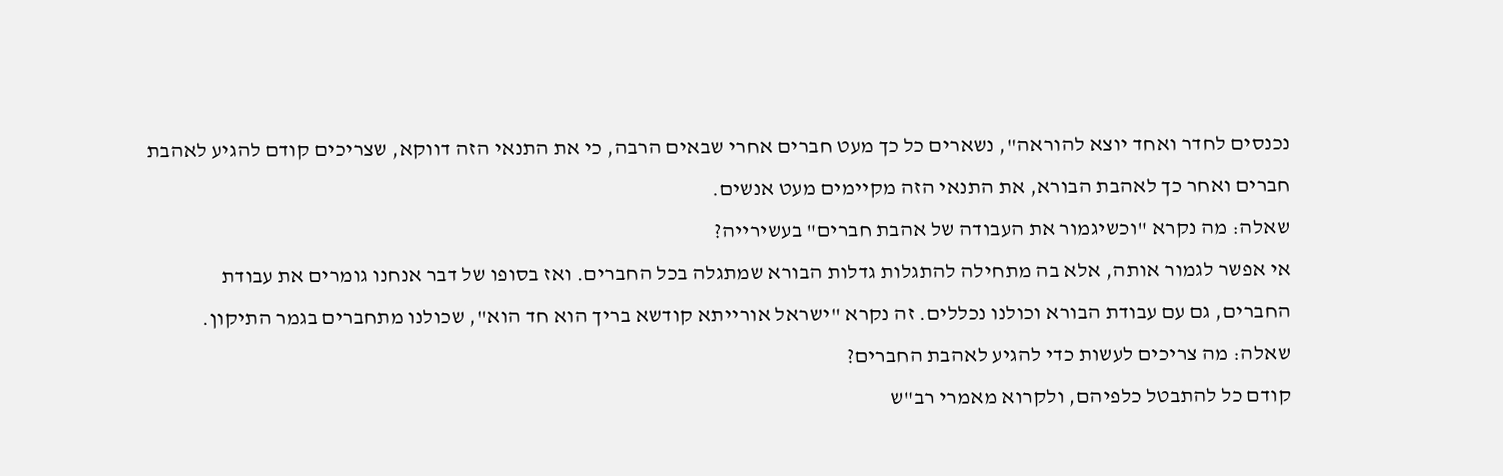נכנסים לחדר ואחד יוצא להוראה", נשארים כל כך מעט חברים אחרי שבאים הרבה, כי את התנאי הזה דווקא, שצריכים קודם להגיע לאהבת חברים ואחר כך לאהבת הבורא, את התנאי הזה מקיימים מעט אנשים.
שאלה: מה נקרא "וכשיגמור את העבודה של אהבת חברים" בעשירייה?
אי אפשר לגמור אותה, אלא בה מתחילה להתגלות גדלות הבורא שמתגלה בכל החברים. ואז בסופו של דבר אנחנו גומרים את עבודת החברים, גם עם עבודת הבורא וכולנו נכללים. זה נקרא "ישראל אורייתא קודשא בריך הוא חד הוא", שכולנו מתחברים בגמר התיקון.
שאלה: מה צריכים לעשות כדי להגיע לאהבת החברים?
קודם כל להתבטל כלפיהם, ולקרוא מאמרי רב"ש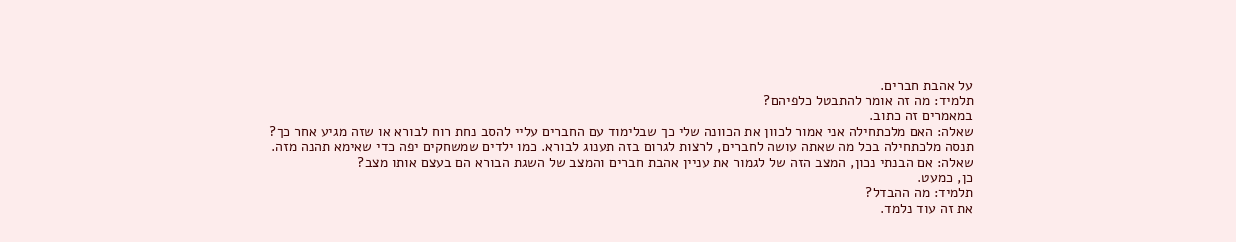על אהבת חברים.
תלמיד: מה זה אומר להתבטל כלפיהם?
במאמרים זה כתוב.
שאלה: האם מלכתחילה אני אמור לכוון את הכוונה שלי כך שבלימוד עם החברים עליי להסב נחת רוח לבורא או שזה מגיע אחר כך?
תנסה מלכתחילה בכל מה שאתה עושה לחברים, לרצות לגרום בזה תענוג לבורא. כמו ילדים שמשחקים יפה כדי שאימא תהנה מזה.
שאלה: אם הבנתי נכון, המצב הזה של לגמור את עניין אהבת חברים והמצב של השגת הבורא הם בעצם אותו מצב?
כן, כמעט.
תלמיד: מה ההבדל?
את זה עוד נלמד.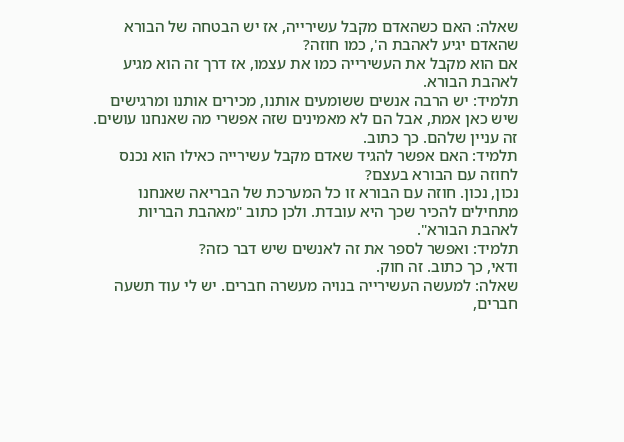שאלה: האם כשהאדם מקבל עשירייה, אז יש הבטחה של הבורא שהאדם יגיע לאהבת ה', כמו חוזה?
אם הוא מקבל את העשירייה כמו את עצמו, אז דרך זה הוא מגיע לאהבת הבורא.
תלמיד: יש הרבה אנשים ששומעים אותנו, מכירים אותנו ומרגישים שיש כאן אמת, אבל הם לא מאמינים שזה אפשרי מה שאנחנו עושים.
זה עניין שלהם. כך כתוב.
תלמיד: האם אפשר להגיד שאדם מקבל עשירייה כאילו הוא נכנס לחוזה עם הבורא בעצם?
נכון, נכון. חוזה עם הבורא זו כל המערכת של הבריאה שאנחנו מתחילים להכיר שכך היא עובדת. ולכן כתוב "מאהבת הבריות לאהבת הבורא".
תלמיד: ואפשר לספר את זה לאנשים שיש דבר כזה?
ודאי, כך כתוב. זה חוק.
שאלה: למעשה העשירייה בנויה מעשרה חברים. יש לי עוד תשעה חברים,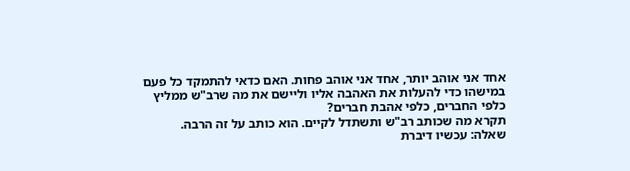אחד אני אוהב יותר, אחד אני אוהב פחות. האם כדאי להתמקד כל פעם במישהו כדי להעלות את האהבה אליו וליישם את מה שרב"ש ממליץ כלפי החברים, כלפי אהבת חברים?
תקרא מה שכותב רב"ש ותשתדל לקיים. הוא כותב על זה הרבה.
שאלה: עכשיו דיברת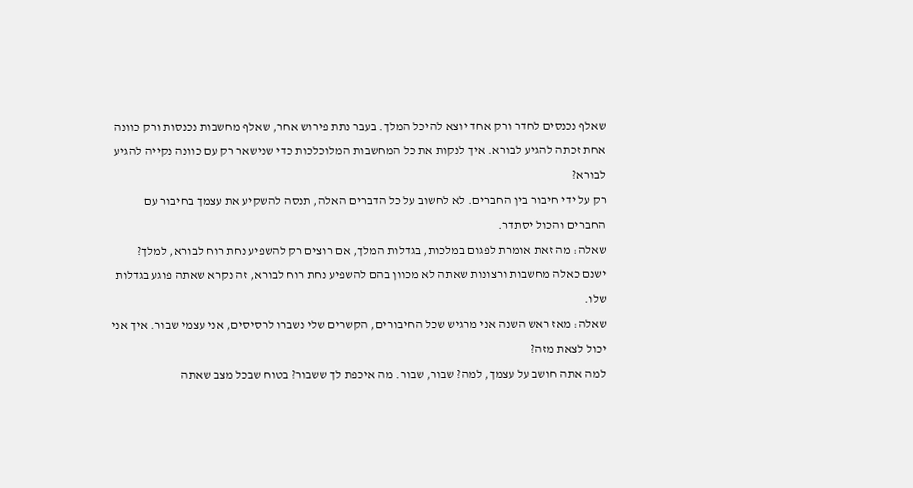שאלף נכנסים לחדר ורק אחד יוצא להיכל המלך. בעבר נתת פירוש אחר, שאלף מחשבות נכנסות ורק כוונה אחת זכתה להגיע לבורא. איך לנקות את כל המחשבות המלוכלכות כדי שנישאר רק עם כוונה נקייה להגיע לבורא?
רק על ידי חיבור בין החברים. לא לחשוב על כל הדברים האלה, תנסה להשקיע את עצמך בחיבור עם החברים והכול יסתדר.
שאלה: מה זאת אומרת לפגום במלכות, בגדלות המלך, אם רוצים רק להשפיע נחת רוח לבורא, למלך?
ישנם כאלה מחשבות ורצונות שאתה לא מכוון בהם להשפיע נחת רוח לבורא, זה נקרא שאתה פוגע בגדלות שלו.
שאלה: מאז ראש השנה אני מרגיש שכל החיבורים, הקשרים שלי נשברו לרסיסים, אני עצמי שבור. איך אני יכול לצאת מזה?
למה אתה חושב על עצמך, למה? שבור, שבור. מה איכפת לך ששבור? בטוח שבכל מצב שאתה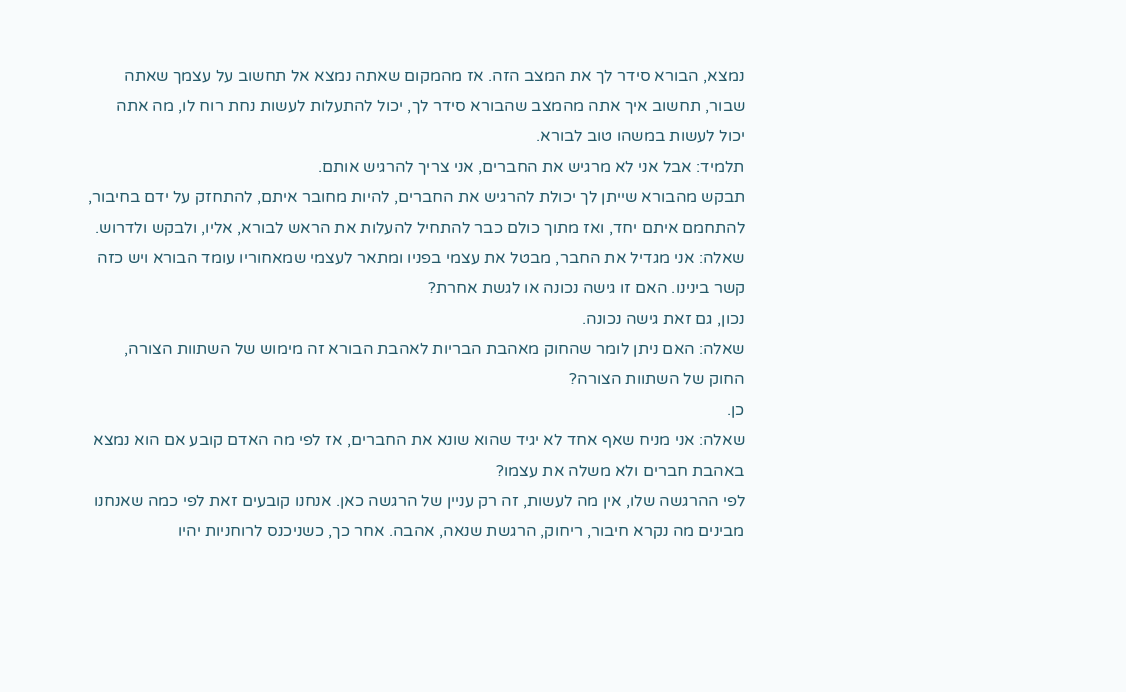נמצא, הבורא סידר לך את המצב הזה. אז מהמקום שאתה נמצא אל תחשוב על עצמך שאתה שבור, תחשוב איך אתה מהמצב שהבורא סידר לך, יכול להתעלות לעשות נחת רוח לו, מה אתה יכול לעשות במשהו טוב לבורא.
תלמיד: אבל אני לא מרגיש את החברים, אני צריך להרגיש אותם.
תבקש מהבורא שייתן לך יכולת להרגיש את החברים, להיות מחובר איתם, להתחזק על ידם בחיבור, להתחמם איתם יחד, ואז מתוך כולם כבר להתחיל להעלות את הראש לבורא, אליו, ולבקש ולדרוש.
שאלה: אני מגדיל את החבר, מבטל את עצמי בפניו ומתאר לעצמי שמאחוריו עומד הבורא ויש כזה קשר בינינו. האם זו גישה נכונה או לגשת אחרת?
נכון, גם זאת גישה נכונה.
שאלה: האם ניתן לומר שהחוק מאהבת הבריות לאהבת הבורא זה מימוש של השתוות הצורה, החוק של השתוות הצורה?
כן.
שאלה: אני מניח שאף אחד לא יגיד שהוא שונא את החברים, אז לפי מה האדם קובע אם הוא נמצא באהבת חברים ולא משלה את עצמו?
לפי ההרגשה שלו, אין מה לעשות, זה רק עניין של הרגשה כאן. אנחנו קובעים זאת לפי כמה שאנחנו מבינים מה נקרא חיבור, ריחוק, הרגשת שנאה, אהבה. אחר כך, כשניכנס לרוחניות יהיו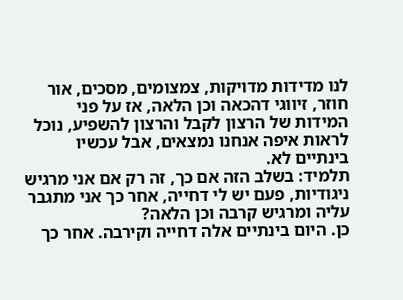לנו מדידות מדויקות, צמצומים, מסכים, אור חוזר, זיווגי דהכאה וכן הלאה, אז על פני המידות של הרצון לקבל והרצון להשפיע, נוכל לראות איפה אנחנו נמצאים, אבל עכשיו בינתיים לא.
תלמיד: בשלב הזה אם כך, זה רק אם אני מרגיש ניגודיות, פעם יש לי דחייה, אחר כך אני מתגבר עליה ומרגיש קרבה וכן הלאה?
כן. היום בינתיים אלה דחייה וקירבה. אחר כך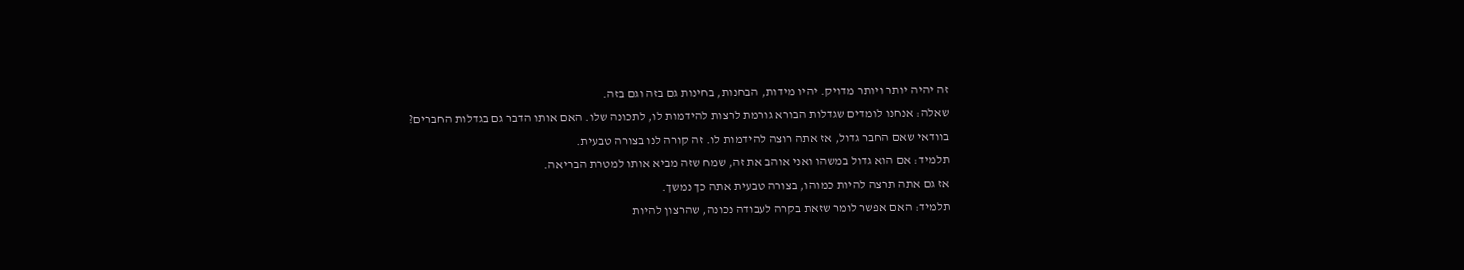זה יהיה יותר ויותר מדויק. יהיו מידות, הבחנות, בחינות גם בזה וגם בזה.
שאלה: אנחנו לומדים שגדלות הבורא גורמת לרצות להידמות לו, לתכונה שלו. האם אותו הדבר גם בגדלות החברים?
בוודאי שאם החבר גדול, אז אתה רוצה להידמות לו. זה קורה לנו בצורה טבעית.
תלמיד: אם הוא גדול במשהו ואני אוהב את זה, שמח שזה מביא אותו למטרת הבריאה.
אז גם אתה תרצה להיות כמוהו, בצורה טבעית אתה כך נמשך.
תלמיד: האם אפשר לומר שזאת בקרה לעבודה נכונה, שהרצון להיות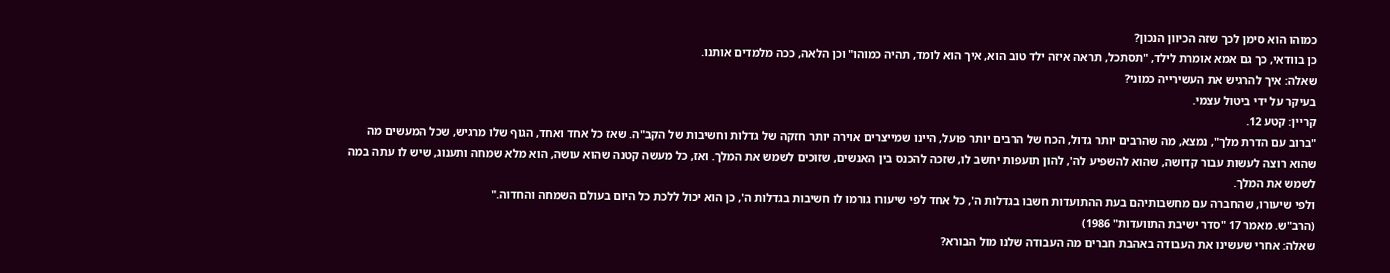כמוהו הוא סימן לכך שזה הכיוון הנכון?
כן בוודאי, כך גם אמא אומרת לילד, "תסתכל, תראה איזה ילד טוב הוא, איך הוא לומד, תהיה כמוהו" וכן הלאה, ככה מלמדים אותנו.
שאלה: איך להרגיש את העשירייה כמוני?
בעיקר על ידי ביטול עצמי.
קריין: קטע 12.
"ברוב עם הדרת מלך", נמצא, מה שהרבים יותר גדול, הכח של הרבים יותר פועל, היינו שמייצרים אוירה יותר חזקה של גדלות וחשיבות של הקב"ה. שאז כל אחד ואחד, הגוף שלו מרגיש, שכל המעשים מה שהוא רוצה לעשות עבור קדושה, שהוא להשפיע לה', להון תועפות יחשב לו, שזכה להכנס בין האנשים, שזוכים לשמש את המלך. ואז, כל מעשה קטנה שהוא עושה, הוא מלא שמחה ותענוג, שיש לו עתה במה לשמש את המלך.
ולפי שיעורו, שהחברה עם מחשבותיהם בעת ההתועדות חשבו בגדלות ה', כל אחד לפי שיעורו גורמו לו חשיבות בגדלות ה', כן הוא יכול ללכת כל היום בעולם השמחה והחדוה."
(הרב"ש. מאמר 17 "סדר ישיבת התוועדות" 1986)
שאלה: אחרי שעשינו את העבודה באהבת חברים מה העבודה שלנו מול הבורא?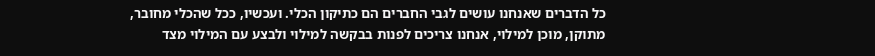כל הדברים שאנחנו עושים לגבי החברים הם כתיקון הכלי. ועכשיו, ככל שהכלי מחובר, מתוקן, מוכן למילוי, אנחנו צריכים לפנות בבקשה למילוי ולבצע עם המילוי מצד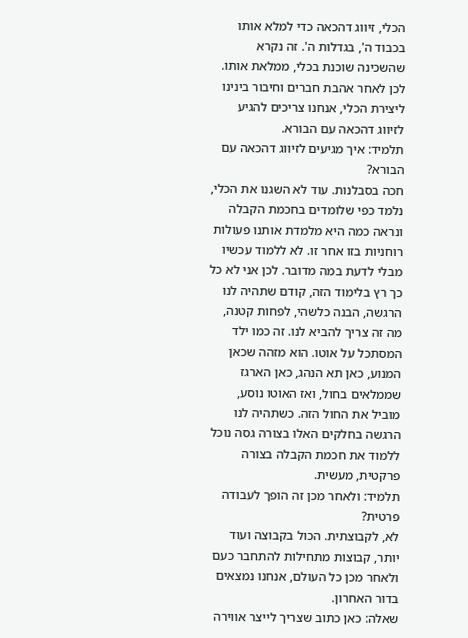הכלי, זיווג דהכאה כדי למלא אותו בכבוד ה', בגדלות ה'. זה נקרא שהשכינה שוכנת בכלי, ממלאת אותו. לכן לאחר אהבת חברים וחיבור בינינו ליצירת הכלי, אנחנו צריכים להגיע לזיווג דהכאה עם הבורא.
תלמיד: איך מגיעים לזיווג דהכאה עם הבורא?
חכה בסבלנות. עוד לא השגנו את הכלי, נלמד כפי שלומדים בחכמת הקבלה ונראה כמה היא מלמדת אותנו פעולות רוחניות בזו אחר זו. לא ללמוד עכשיו מבלי לדעת במה מדובר. לכן אני לא כל כך רץ בלימוד הזה, קודם שתהיה לנו הרגשה, הבנה כלשהי, לפחות קטנה, מה זה צריך להביא לנו. זה כמו ילד המסתכל על אוטו. הוא מזהה שכאן המנוע, כאן תא הנהג, כאן הארגז שממלאים בחול, ואז האוטו נוסע, מוביל את החול הזה. כשתהיה לנו הרגשה בחלקים האלו בצורה גסה נוכל ללמוד את חכמת הקבלה בצורה פרקטית, מעשית.
תלמיד: ולאחר מכן זה הופך לעבודה פרטית?
לא, לקבוצתית. הכול בקבוצה ועוד יותר, קבוצות מתחילות להתחבר כעם ולאחר מכן כל העולם, אנחנו נמצאים בדור האחרון.
שאלה: כאן כתוב שצריך לייצר אווירה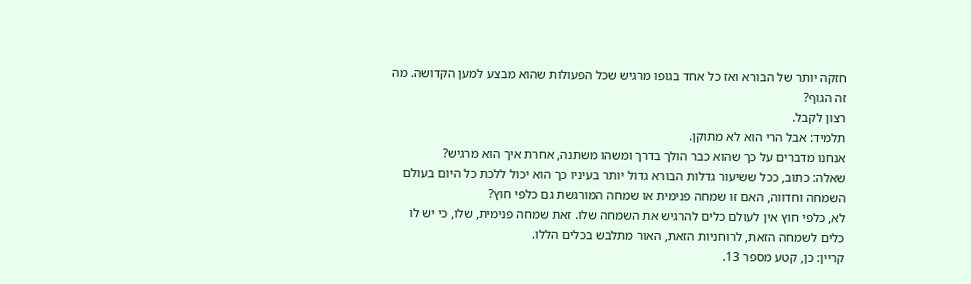חזקה יותר של הבורא ואז כל אחד בגופו מרגיש שכל הפעולות שהוא מבצע למען הקדושה. מה זה הגוף?
רצון לקבל.
תלמיד: אבל הרי הוא לא מתוקן.
אנחנו מדברים על כך שהוא כבר הולך בדרך ומשהו משתנה, אחרת איך הוא מרגיש?
שאלה: כתוב, ככל ששיעור גדלות הבורא גדול יותר בעיניו כך הוא יכול ללכת כל היום בעולם השמחה וחדווה, האם זו שמחה פנימית או שמחה המורגשת גם כלפי חוץ?
לא, כלפי חוץ אין לעולם כלים להרגיש את השמחה שלו. זאת שמחה פנימית, שלו, כי יש לו כלים לשמחה הזאת, לרוחניות הזאת, האור מתלבש בכלים הללו.
קריין: כן, קטע מספר 13.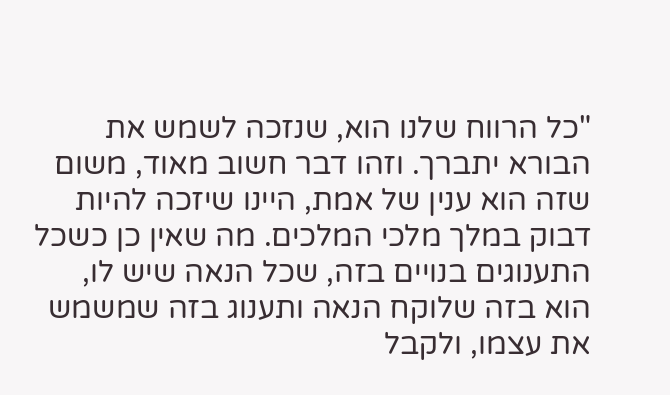"כל הרווח שלנו הוא, שנזכה לשמש את הבורא יתברך. וזהו דבר חשוב מאוד, משום שזה הוא ענין של אמת, היינו שיזכה להיות דבוק במלך מלכי המלכים. מה שאין כן כשכל התענוגים בנויים בזה, שכל הנאה שיש לו, הוא בזה שלוקח הנאה ותענוג בזה שמשמש את עצמו, ולקבל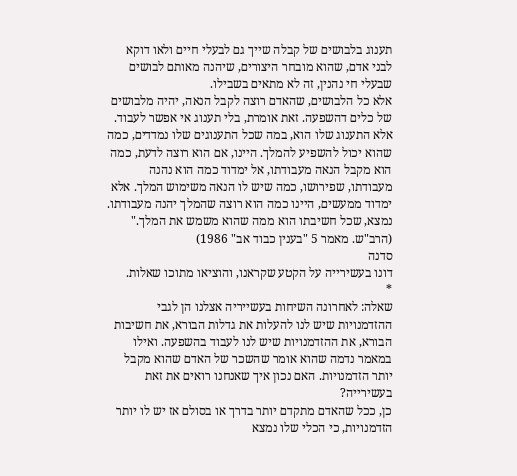תענוג בלבושים של קבלה שייך גם לבעלי חיים ולאו דוקא לבני אדם, שהוא מובחר היצורים, שיהנה מאותם לבושים שבעלי חי נהנין, זה לא מתאים בשבילו.
אלא כל הלבושים, שהאדם רוצה לקבל הנאה, יהיה מלבושים של כלים דהשפעה. זאת אומרת, בלי תענוג אי אפשר לעבוד. אלא התענוג שלו הוא, במה שכל התענוגים שלו נמדדים, כמה שהוא יכול להשפיע להמלך. היינו, אם הוא רוצה לדעת, כמה הוא מקבל הנאה מעבודתו, אל ימדוד כמה הוא נהנה מעבודתו, שפירושו, כמה שיש לו הנאה משימוש המלך. אלא ימדוד ממעשים, היינו כמה הוא רוצה שהמלך יהנה מעבודתו. נמצא, שכל חשיבתו הוא ממה שהוא משמש את המלך."
(הרב"ש. מאמר 5 "בענין כבוד אב" 1986)
סדנה
דונו בעשירייה על הקטע שקראנו, והוציאו מתוכו שאלות.
*
שאלה: לאחרונה השיחות בעשייריה אצלנו הן לגבי ההזדמנויות שיש לנו להעלות את גדלות הבורא, את חשיבות הבורא, את ההזדמנויות שיש לנו לעבוד בהשפעה. ואילו במאמר נדמה שהוא אומר שהשכר של האדם שהוא מקבל יותר הזדמנויות. האם נכון איך שאנחנו רואים את זאת בעשירייה?
כן, ככל שהאדם מתקדם יותר בדרך או בסולם אז יש לו יותר הזדמנויות, כי הכלי שלו נמצא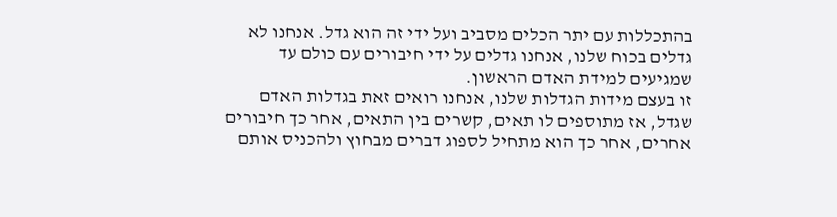בהתכללות עם יתר הכלים מסביב ועל ידי זה הוא גדל. אנחנו לא גדלים בכוח שלנו, אנחנו גדלים על ידי חיבורים עם כולם עד שמגיעים למידת האדם הראשון.
זו בעצם מידות הגדלות שלנו, אנחנו רואים זאת בגדלות האדם שגדל, אז מתוספים לו תאים, קשרים בין התאים, אחר כך חיבורים אחרים, אחר כך הוא מתחיל לספוג דברים מבחוץ ולהכניס אותם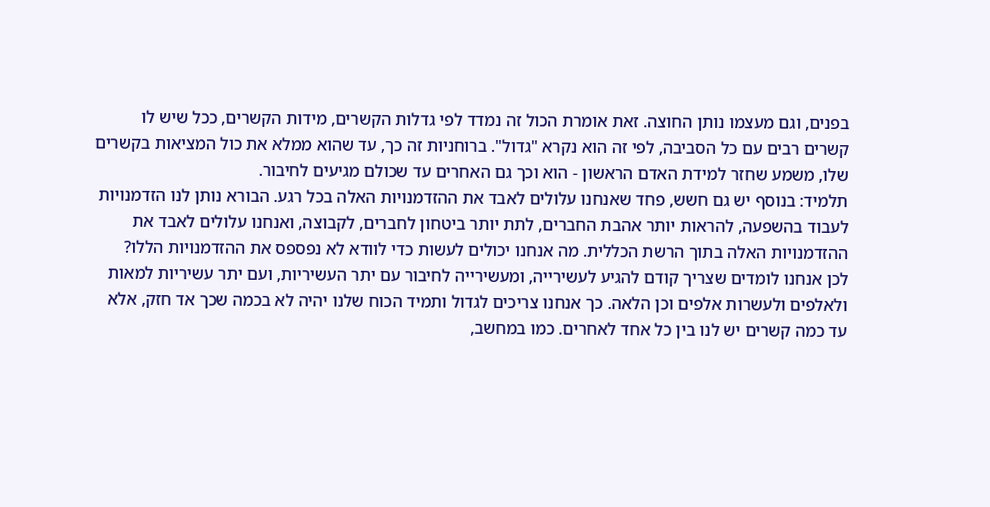בפנים, וגם מעצמו נותן החוצה. זאת אומרת הכול זה נמדד לפי גדלות הקשרים, מידות הקשרים, ככל שיש לו קשרים רבים עם כל הסביבה, לפי זה הוא נקרא "גדול". ברוחניות זה כך, עד שהוא ממלא את כול המציאות בקשרים שלו, משמע שחזר למידת האדם הראשון - הוא וכך גם האחרים עד שכולם מגיעים לחיבור.
תלמיד: בנוסף יש גם חשש, פחד שאנחנו עלולים לאבד את ההזדמנויות האלה בכל רגע. הבורא נותן לנו הזדמנויות לעבוד בהשפעה, להראות יותר אהבת החברים, לתת יותר ביטחון לחברים, לקבוצה, ואנחנו עלולים לאבד את ההזדמנויות האלה בתוך הרשת הכללית. מה אנחנו יכולים לעשות כדי לוודא לא נפספס את ההזדמנויות הללו?
לכן אנחנו לומדים שצריך קודם להגיע לעשירייה, ומעשירייה לחיבור עם יתר העשיריות, ועם יתר עשיריות למאות ולאלפים ולעשרות אלפים וכן הלאה. כך אנחנו צריכים לגדול ותמיד הכוח שלנו יהיה לא בכמה שכך אד חזק, אלא עד כמה קשרים יש לנו בין כל אחד לאחרים. כמו במחשב,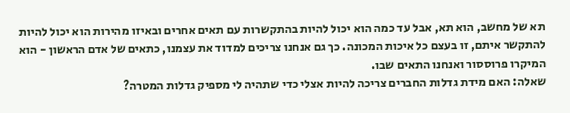תא של מחשב, הוא תא, אבל עד כמה הוא יכול להיות בהתקשרות עם תאים אחרים ובאיזו מהירות הוא יכול להיות להתקשר איתם, זו בעצם כל איכות המכונה. כך גם אנחנו צריכים למדוד את עצמנו, כתאים של אדם הראשון - הוא המיקרו פרוססור ואנחנו התאים שבו.
שאלה: האם מידת גדלות החברים צריכה להיות אצלי כדי שתהיה לי מספיק גדלות המטרה?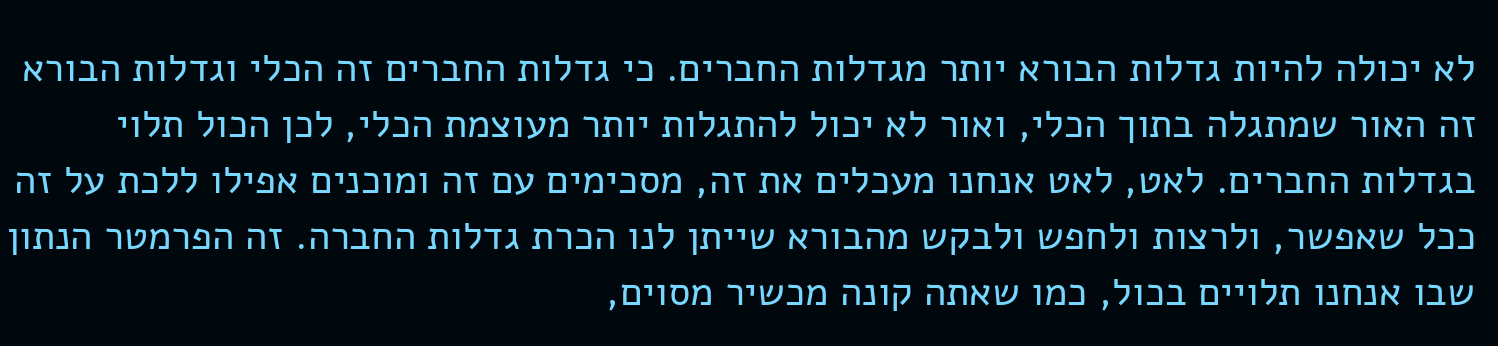לא יכולה להיות גדלות הבורא יותר מגדלות החברים. כי גדלות החברים זה הכלי וגדלות הבורא זה האור שמתגלה בתוך הכלי, ואור לא יכול להתגלות יותר מעוצמת הכלי, לכן הכול תלוי בגדלות החברים. לאט, לאט אנחנו מעכלים את זה, מסכימים עם זה ומוכנים אפילו ללכת על זה ככל שאפשר, ולרצות ולחפש ולבקש מהבורא שייתן לנו הכרת גדלות החברה. זה הפרמטר הנתון שבו אנחנו תלויים בכול, כמו שאתה קונה מכשיר מסוים,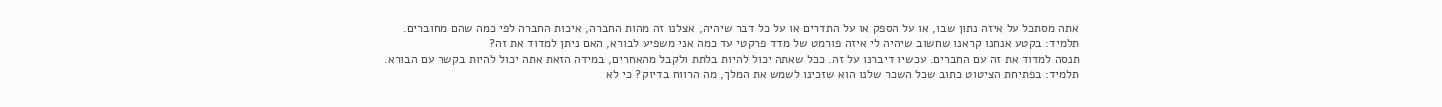אתה מסתכל על איזה נתון שבו, או על הספק או על התדרים או על כל דבר שיהיה, אצלנו זה מהות החברה, איכות החברה לפי כמה שהם מחוברים.
תלמיד: בקטע אנחנו קראנו שחשוב שיהיה לי איזה פורמט של מדד פרקטי עד כמה אני משפיע לבורא, האם ניתן למדוד את זה?
תנסה למדוד את זה עם החברים. עכשיו דיברנו על זה. ככל שאתה יכול להיות בלתת ולקבל מהאחרים, במידה הזאת אתה יכול להיות בקשר עם הבורא.
תלמיד: בפתיחת הציטוט כתוב שכל השכר שלנו הוא שזכינו לשמש את המלך, מה הרווח בדיוק? כי לא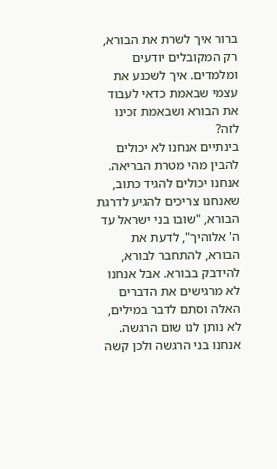ברור איך לשרת את הבורא, רק המקובלים יודעים ומלמדים. איך לשכנע את עצמי שבאמת כדאי לעבוד את הבורא ושבאמת זכינו לזה?
בינתיים אנחנו לא יכולים להבין מהי מטרת הבריאה. אנחנו יכולים להגיד כתוב, שאנחנו צריכים להגיע לדרגת הבורא, "שובו בני ישראל עד ה' אלוהיך", לדעת את הבורא, להתחבר לבורא, להידבק בבורא. אבל אנחנו לא מרגישים את הדברים האלה וסתם לדבר במילים, לא נותן לנו שום הרגשה. אנחנו בני הרגשה ולכן קשה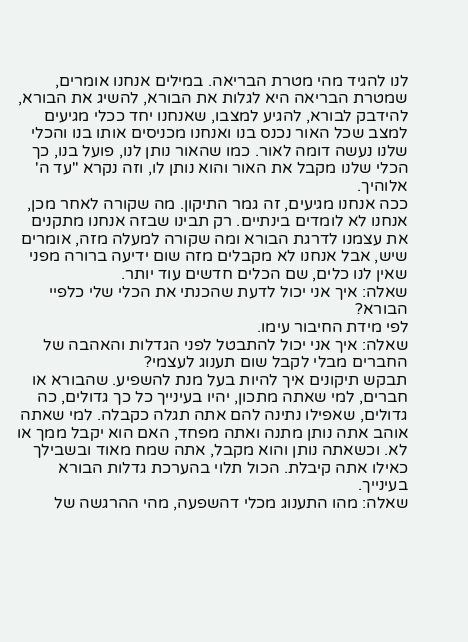לנו להגיד מהי מטרת הבריאה. במילים אנחנו אומרים, שמטרת הבריאה היא לגלות את הבורא, להשיג את הבורא, להידבק לבורא, להגיע למצבו, שאנחנו יחד ככלי מגיעים למצב שכל האור נכנס בנו ואנחנו מכניסים אותו בנו והכלי שלנו נעשה דומה לאור. כמו שהאור נותן לנו, פועל בנו, כך הכלי שלנו מקבל את האור והוא נותן לו, וזה נקרא "עד ה' אלוהיך.
ככה אנחנו מגיעים, זה גמר התיקון. מה שקורה לאחר מכן, אנחנו לא לומדים בינתיים. רק תבינו שבזה אנחנו מתקנים את עצמנו לדרגת הבורא ומה שקורה למעלה מזה, אומרים שיש, אבל אנחנו לא מקבלים מזה שום ידיעה ברורה מפני שאין לנו כלים, שם הכלים חדשים עוד יותר.
שאלה: איך אני יכול לדעת שהכנתי את הכלי שלי כלפיי הבורא?
לפי מידת החיבור עימו.
שאלה: איך אני יכול להתבטל לפני הגדלות והאהבה של החברים מבלי לקבל שום תענוג לעצמי?
תבקש תיקונים איך להיות בעל מנת להשפיע. שהבורא או חברים, למי שאתה מתכון, יהיו בעינייך כל כך גדולים, כה גדולים, שאפילו נתינה להם אתה תגלה כקבלה. למי שאתה אוהב אתה נותן מתנה ואתה מפחד, האם הוא יקבל ממך או לא. וכשאתה נותן והוא מקבל, אתה שמח מאוד ובשבילך כאילו אתה קיבלת. הכול תלוי בהערכת גדלות הבורא בעינייך.
שאלה: מהו התענוג מכלי דהשפעה, מהי ההרגשה של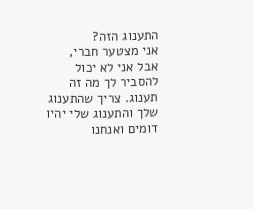התענוג הזה?
אני מצטער חברי, אבל אני לא יכול להסביר לך מה זה תענוג. צריך שהתענוג שלך והתענוג שלי יהיו דומים ואנחנו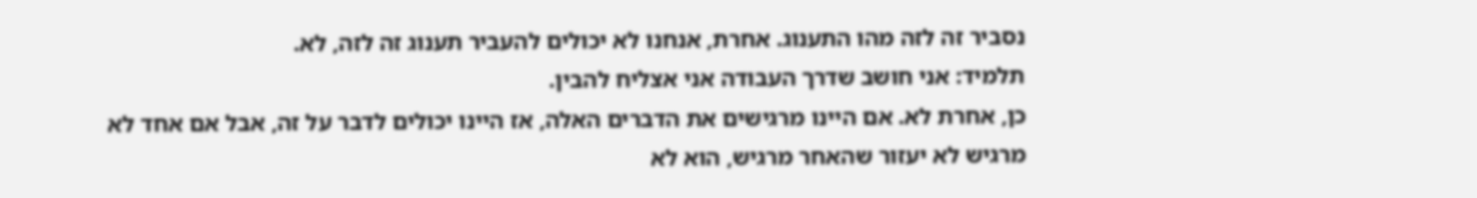נסביר זה לזה מהו התענוג. אחרת, אנחנו לא יכולים להעביר תענוג זה לזה, לא.
תלמיד: אני חושב שדרך העבודה אני אצליח להבין.
כן, אחרת לא. אם היינו מרגישים את הדברים האלה, אז היינו יכולים לדבר על זה, אבל אם אחד לא מרגיש לא יעזור שהאחר מרגיש, הוא לא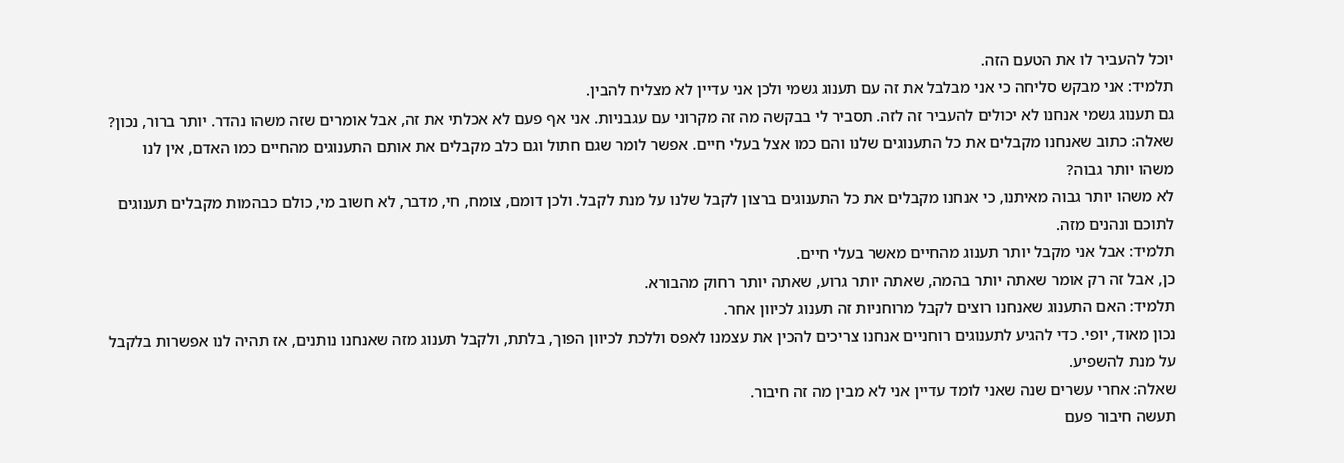יוכל להעביר לו את הטעם הזה.
תלמיד: אני מבקש סליחה כי אני מבלבל את זה עם תענוג גשמי ולכן אני עדיין לא מצליח להבין.
גם תענוג גשמי אנחנו לא יכולים להעביר זה לזה. תסביר לי בבקשה מה זה מקרוני עם עגבניות. אני אף פעם לא אכלתי את זה, אבל אומרים שזה משהו נהדר. יותר ברור, נכון?
שאלה: כתוב שאנחנו מקבלים את כל התענוגים שלנו והם כמו אצל בעלי חיים. אפשר לומר שגם חתול וגם כלב מקבלים את אותם התענוגים מהחיים כמו האדם, אין לנו משהו יותר גבוה?
לא משהו יותר גבוה מאיתנו, כי אנחנו מקבלים את כל התענוגים ברצון לקבל שלנו על מנת לקבל. ולכן דומם, צומח, חי, מדבר, לא חשוב מי, כולם כבהמות מקבלים תענוגים לתוכם ונהנים מזה.
תלמיד: אבל אני מקבל יותר תענוג מהחיים מאשר בעלי חיים.
כן, אבל זה רק אומר שאתה יותר בהמה, שאתה יותר גרוע, שאתה יותר רחוק מהבורא.
תלמיד: האם התענוג שאנחנו רוצים לקבל מרוחניות זה תענוג לכיוון אחר.
נכון מאוד, יופי. כדי להגיע לתענוגים רוחניים אנחנו צריכים להכין את עצמנו לאפס וללכת לכיוון הפוך, בלתת, ולקבל תענוג מזה שאנחנו נותנים, אז תהיה לנו אפשרות בלקבל על מנת להשפיע.
שאלה: אחרי עשרים שנה שאני לומד עדיין אני לא מבין מה זה חיבור.
תעשה חיבור פעם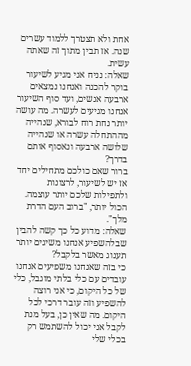אחת ולא תצטרך ללמוד עשרים שנה. אז תבין מתוך זה שאתה עשית.
שאלה: נניח אני מגיע לשיעור בוקר להכנה ואנחנו נמצאים ארבעה אנשים, ועד סוף השיעור אנחנו מגיעים לעשרה. מה עושה יותר נחת רוח לבורא, שנהייה מההתחלה עשרה או שנהייה שלושה ארבעה ונאסוף אותם בדרך?
ברור שאם כולכם מתחילים יחד אז יש לשיעור, לרצונות ולתפילות שלכם יותר עוצמה. הכול יותר, "ברוב העם הדרת מלך".
שאלה: מדוע כל כך קשה להבין שבלהשפיע אנחנו משיגים יותר תענוג מאשר בלקבל?
כי בזה שאנחנו משפיעים אנחנו עובדים עם כלי בלתי מוגבל, כלי של כל היקום, כי אני רוצה להשפיע וזה עובר דרכי לכל היקום. מה שאין כן, בעל מנת לקבל אני יכול להשתמש רק בכלי שלי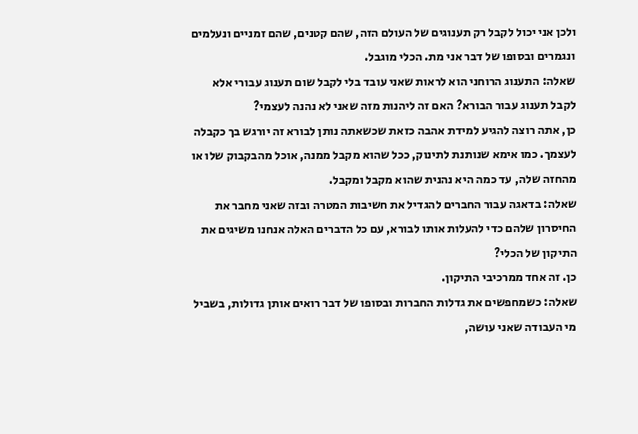ולכן אני יכול לקבל רק תענוגים של העולם הזה, שהם קטנים, שהם זמניים ונעלמים ונגמרים ובסופו של דבר אני מת. הכלי מוגבל.
שאלה: התענוג הרוחני הוא לראות שאני עובד בלי לקבל שום תענוג עבורי אלא לקבל תענוג עבור הבורא? האם זה ליהנות מזה שאני לא נהנה לעצמי?
כן, אתה רוצה להגיע למידת אהבה כזאת שכשאתה נותן לבורא זה יורגש בך כקבלה לעצמך. כמו אימא שנותנת לתינוק, ככל שהוא מקבל ממנה, אוכל מהבקבוק שלו או מהחזה שלה, עד כמה היא נהנית שהוא מקבל ומקבל.
שאלה: בדאגה עבור החברים להגדיל את חשיבות המטרה ובזה שאני מחבר את החיסרון שלהם כדי להעלות אותו לבורא, עם כל הדברים האלה אנחנו משיגים את התיקון של הכלי?
כן. זה אחד ממרכיבי התיקון.
שאלה: כשמחפשים את גדלות החברות ובסופו של דבר רואים אותן גדולות, בשביל מי העבודה שאני עושה,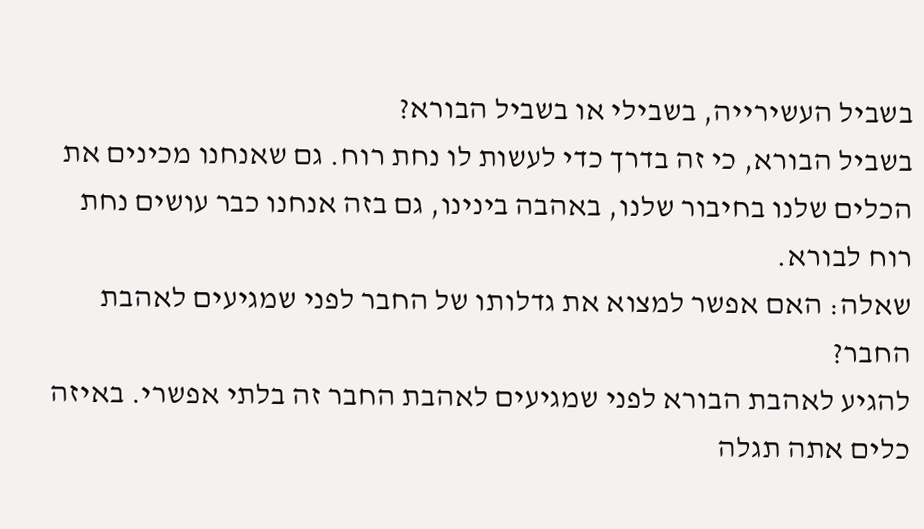בשביל העשירייה, בשבילי או בשביל הבורא?
בשביל הבורא, כי זה בדרך כדי לעשות לו נחת רוח. גם שאנחנו מכינים את הכלים שלנו בחיבור שלנו, באהבה בינינו, גם בזה אנחנו כבר עושים נחת רוח לבורא.
שאלה: האם אפשר למצוא את גדלותו של החבר לפני שמגיעים לאהבת החבר?
להגיע לאהבת הבורא לפני שמגיעים לאהבת החבר זה בלתי אפשרי. באיזה כלים אתה תגלה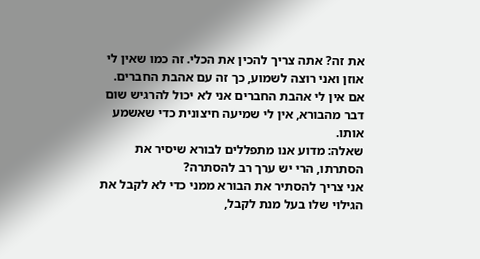את זה? אתה צריך להכין את הכלי. זה כמו שאין לי אוזן ואני רוצה לשמוע, כך זה עם אהבת החברים. אם אין לי אהבת החברים אני לא יכול להרגיש שום דבר מהבורא, אין לי שמיעה חיצונית כדי שאשמע אותו.
שאלה: מדוע אנו מתפללים לבורא שיסיר את הסתרתו, הרי יש ערך רב להסתרה?
אני צריך להסתיר את הבורא ממני כדי לא לקבל את הגילוי שלו בעל מנת לקבל,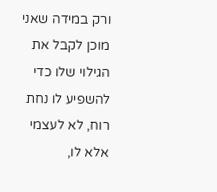ורק במידה שאני מוכן לקבל את הגילוי שלו כדי להשפיע לו נחת רוח, לא לעצמי אלא לו,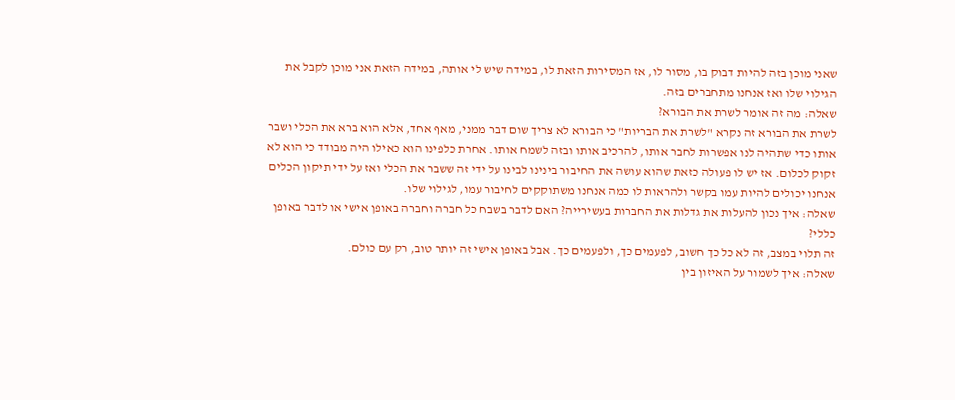שאני מוכן בזה להיות דבוק בו, מסור לו, אז המסירות הזאת לו, במידה שיש לי אותה, במידה הזאת אני מוכן לקבל את הגילוי שלו ואז אנחנו מתחברים בזה.
שאלה: מה זה אומר לשרת את הבורא?
לשרת את הבורא זה נקרא "לשרת את הבריות" כי הבורא לא צריך שום דבר ממני, מאף אחד, אלא הוא ברא את הכלי ושבר אותו כדי שתהיה לנו אפשרות לחבר אותו, להרכיב אותו ובזה לשמח אותו. אחרת כלפינו הוא כאילו היה מבודד כי הוא לא זקוק לכלום. אז יש לו פעולה כזאת שהוא עושה את החיבור בינינו לבינו על ידי זה ששבר את הכלי ואז על ידי תיקון הכלים אנחנו יכולים להיות עמו בקשר ולהראות לו כמה אנחנו משתוקקים לחיבור עמו, לגילוי שלו.
שאלה: איך נכון להעלות את גדלות את החברות בעשירייה? האם לדבר בשבח כל חברה וחברה באופן אישי או לדבר באופן כללי?
זה תלוי במצב, זה לא כל כך חשוב, לפעמים כך, ולפעמים כך. אבל באופן אישי זה יותר טוב, רק עם כולם.
שאלה: איך לשמור על האיזון בין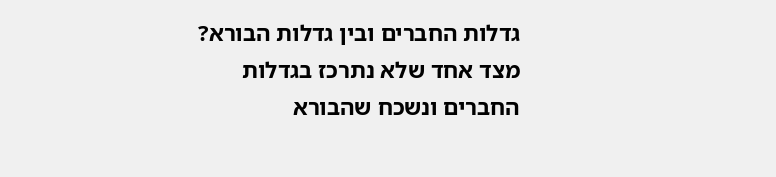גדלות החברים ובין גדלות הבורא? מצד אחד שלא נתרכז בגדלות החברים ונשכח שהבורא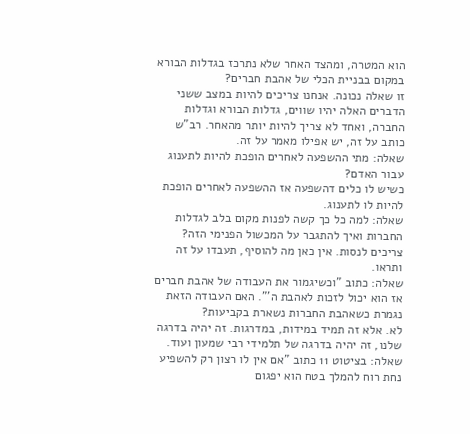הוא המטרה, ומהצד האחר שלא נתרכז בגדלות הבורא במקום בבניית הכלי של אהבת חברים?
זו שאלה נכונה. אנחנו צריכים להיות במצב ששני הדברים האלה יהיו שווים, גדלות הבורא וגדלות החברה, ואחד לא צריך להיות יותר מהאחר. רב"ש כותב על זה, יש אפילו מאמר על זה.
שאלה: מתי ההשפעה לאחרים הופכת להיות לתענוג עבור האדם?
כשיש לו כלים דהשפעה אז ההשפעה לאחרים הופכת להיות לו לתענוג.
שאלה: למה כל כך קשה לפנות מקום בלב לגדלות החברות ואיך להתגבר על המכשול הפנימי הזה?
צריכים לנסות. אין כאן מה להוסיף, תעבדו על זה ותראו.
שאלה: כתוב "וכשיגמור את העבודה של אהבת חברים אז הוא יכול לזכות לאהבת ה'". האם העבודה הזאת נגמרת כשאהבת החברות נשארת בקביעות?
לא. אלא זה תמיד במידות, במדרגות. זה יהיה בדרגה שלנו, זה יהיה בדרגה של תלמידי רבי שמעון ועוד.
שאלה: בציטוט 11 כתוב "אם אין לו רצון רק להשפיע נחת רוח להמלך בטח הוא יפגום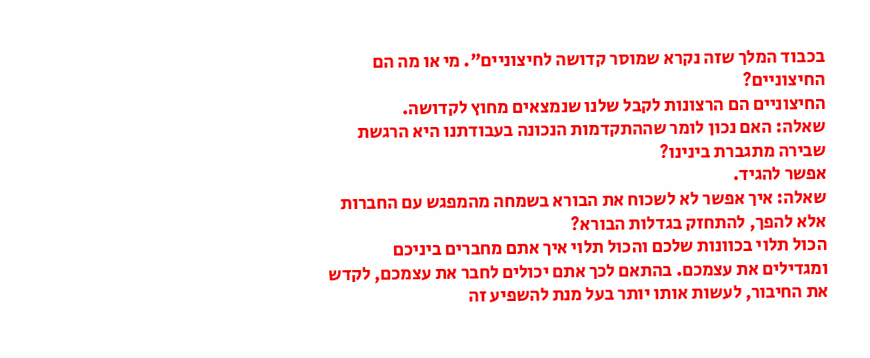בכבוד המלך שזה נקרא שמוסר קדושה לחיצוניים". מי או מה הם החיצוניים?
החיצוניים הם הרצונות לקבל שלנו שנמצאים מחוץ לקדושה.
שאלה: האם נכון לומר שההתקדמות הנכונה בעבודתנו היא הרגשת שבירה מתגברת בינינו?
אפשר להגיד.
שאלה: איך אפשר לא לשכוח את הבורא בשמחה מהמפגש עם החברות אלא להפך, להתחזק בגדלות הבורא?
הכול תלוי בכוונות שלכם והכול תלוי איך אתם מחברים ביניכם ומגדילים את עצמכם. בהתאם לכך אתם יכולים לחבר את עצמכם, לקדש את החיבור, לעשות אותו יותר בעל מנת להשפיע זה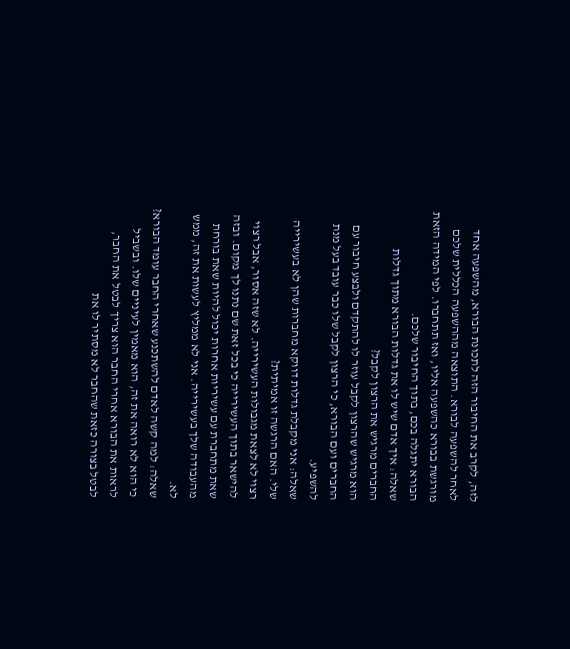לזה, לקרב את החיבור הזה לתכונת הבורא, מהשפעה אחד לאחר להשפעה לבורא. התוצאה מההשפעה הכללית שלכם מורגשת בבורא כהשפעה אליו, ואז תתחברו. לפי המידה הזאת הבורא יתגלה בכם, בתוך החיבור שלכם.
שאלה: איך אדם שיש לו את גדלות הבורא מתוך גדלות החברים מרגיש את הרצון לקבל?
הוא מרגיש שהרצון לקבל עוזר לו להתקדם ולבצע חיבור עם החברים ועם הבורא, כי הרצון לקבל שלו כבר עובד בעל מנת להשפיע.
שאלה: אני מקבלת גדלות דווקא מחברות שהן לא בעשירייה שלי. האם הרגשה זו אמיתית?
רצוי לא לצאת מגבולות העשירייה. לא שזה אסור, אבל רצוי להישאר בתוך העשירייה כי בכל זאת שם נתנו לך מקום. ובזה שאת מתחברת עם עשיריות אחרות יכול להיות שאת בורחת מהעבודה שלך בעשירייה. אני לא ממליץ לעשות את זה, ממש לא.
שאלה: למה קשה לאדם להשתכנע שאחרי החבר עומד הבורא?
כי הוא לא רואה את זה, הוא מאמין לעיניים שלו. ובשביל לראות את הבורא אחרי החבר הוא צריך לבטל את החבר, לבטל בצורה כזאת שהחבר לא מסתיר לו את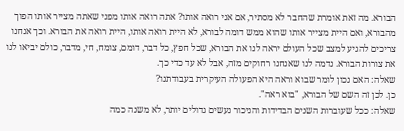הבורא. מה זאת אומרת שהחבר לא מסתיר, אם אני רואה אותו? אתה רואה אותו מפני שאתה מצייר אותו הפוך מהבורא, ואם היית מצייר אותו שהוא ממש דומה לבורא, לא היית רואה אותו, היית רואה את הבורא. וכך אנחנו צריכים להגיע למצב שכל העולם יראה לנו את הבורא, שכל חפץ, כל דבר, דומם, צומח, חי, מדבר, כולם יביאו לנו את צורות הבורא. נדמה לנו שאנחנו רחוקים מזה, אבל לא עד כדי כך.
שאלה: האם נכון לומר שבוא וראה היא הפעולה העיקרית בעבודתנו?
כן. לכן זה השם של הבורא, "בוא ראה".
שאלה: ככל שעוברות השנים הבדידות והניכור נעשים גדולים יותר, לא משנה כמה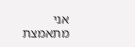אני מתאמצת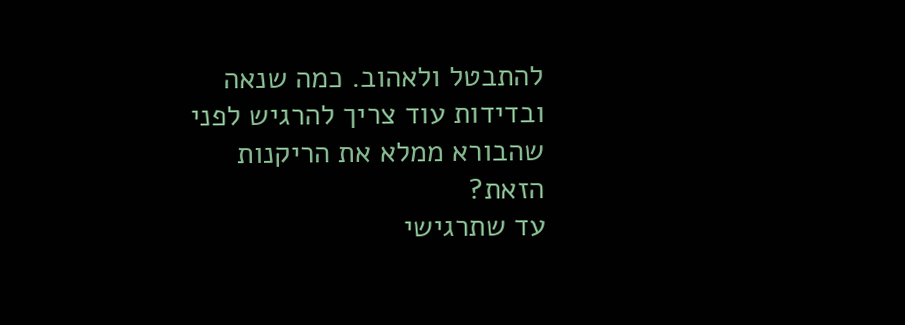להתבטל ולאהוב. כמה שנאה ובדידות עוד צריך להרגיש לפני שהבורא ממלא את הריקנות הזאת?
עד שתרגישי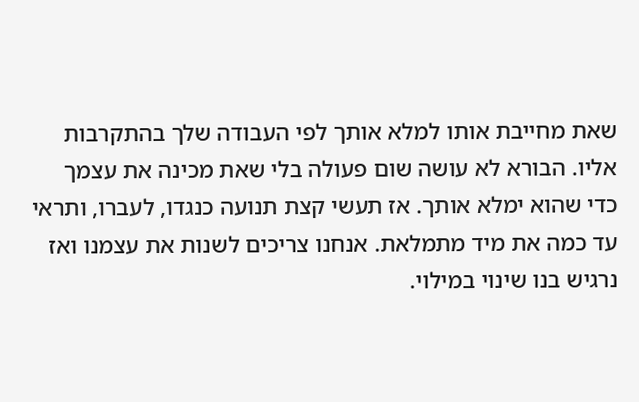שאת מחייבת אותו למלא אותך לפי העבודה שלך בהתקרבות אליו. הבורא לא עושה שום פעולה בלי שאת מכינה את עצמך כדי שהוא ימלא אותך. אז תעשי קצת תנועה כנגדו, לעברו, ותראי עד כמה את מיד מתמלאת. אנחנו צריכים לשנות את עצמנו ואז נרגיש בנו שינוי במילוי.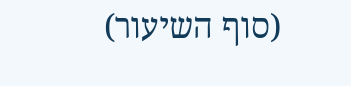(סוף השיעור)